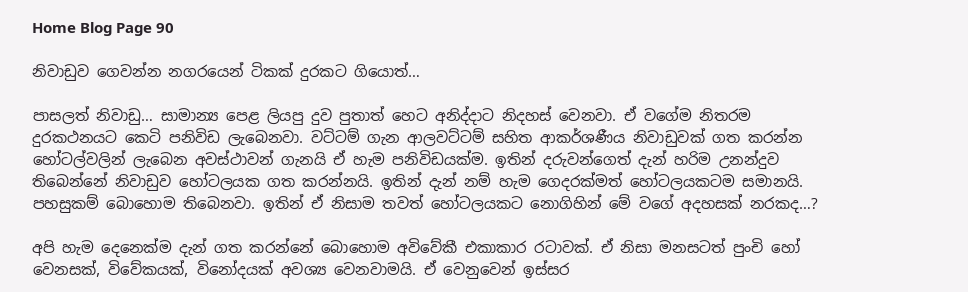Home Blog Page 90

නිවාඩුව ගෙවන්න නගරයෙන් ටිකක් දුරකට ගියොත්…

පාසලත් නිවාඩු… සාමාන්‍ය පෙළ ලියපු දුව පුතාත් හෙට අනිද්දාට නිදහස් වෙනවා. ඒ වගේම නිතරම දුරකථනයට කෙටි පනිවිඩ ලැබෙනවා. වට්ටම් ගැන ආලවට්ටම් සහිත ආකර්ශණීය නිවාඩුවක් ගත කරන්න හෝටල්වලින් ලැබෙන අවස්ථාවන් ගැනයි ඒ හැම පනිවිඩයක්ම. ඉතින් දරුවන්ගෙත් දැන් හරිම උනන්දුව තිබෙන්නේ නිවාඩුව හෝටලයක ගත කරන්නයි. ඉතින් දැන් නම් හැම ගෙදරක්මත් හෝටලයකටම සමානයි. පහසුකම් බොහොම තිබෙනවා. ඉතින් ඒ නිසාම තවත් හෝටලයකට නොගිහින් මේ වගේ අදහසක් නරකද…?

අපි හැම දෙනෙක්ම දැන් ගත කරන්නේ බොහොම අවිවේකී එකාකාර රටාවක්. ඒ නිසා මනසටත් පුංචි හෝ වෙනසක්, විවේකයක්, විනෝදයක් අවශ්‍ය වෙනවාමයි. ඒ වෙනුවෙන් ඉස්සර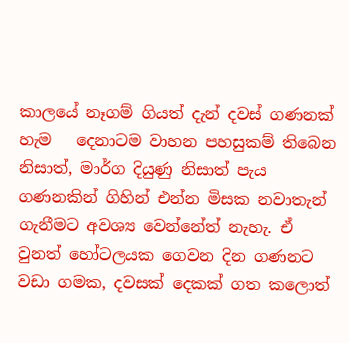කාලයේ නෑගම් ගියත් දැන් දවස් ගණනක් හැම   දෙනාටම වාහන පහසුකම් තිබෙන නිසාත්, මාර්ග දියුණු නිසාත් පැය ගණනකින් ගිහින් එන්න මිසක නවාතැන් ගැනීමට අවශ්‍ය වෙන්නේත් නැහැ. ඒ වුනත් හෝටලයක ගෙවන දින ගණනට වඩා ගමක, දවසක් දෙකක් ගත කලොත්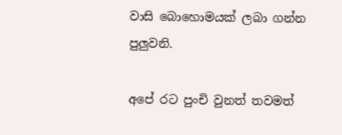වාසි බොහොමයක් ලබා ගන්න පුලුවනි.

අපේ රට පුංචි වුනත් තවමත්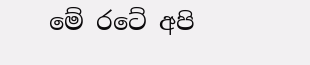මේ රටේ අපි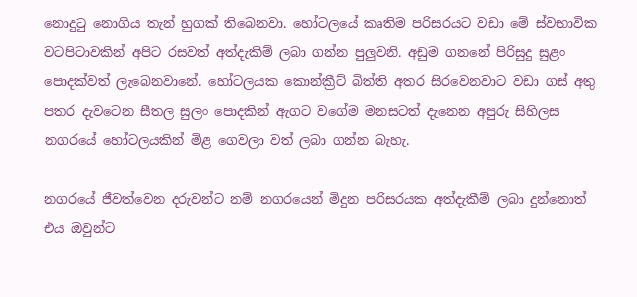නොදුටු නොගිය තැන් හුගක් තිබෙනවා. හෝටලයේ කෘතිම පරිසරයට වඩා මේ ස්වභාවික වටපිටාවකින් අපිට රසවත් අත්දැකිම් ලබා ගන්න පුලුවනි. අඩුම ගනනේ පිරිසුදු සුළං පොදක්වත් ලැබෙනවානේ. හෝටලයක කොන්ක්‍රීට් බිත්ති අතර සිරවෙනවාට වඩා ගස් අතු පතර දැවටෙන සීතල සුලං පොදකින් ඇගට වගේම මනසටත් දැනෙන අපුරු සිහිලස නගරයේ හෝටලයකින් මිළ ගෙවලා වත් ලබා ගන්න බැහැ.

නගරයේ ජීවත්වෙන දරුවන්ට නම් නගරයෙන් මිදුන පරිසරයක අත්දැකීම් ලබා දුන්නොත් එය ඔවුන්ට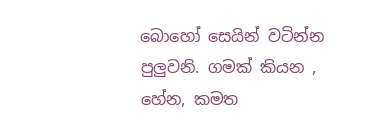බොහෝ සෙයින් වටින්න පුලුවනි. ගමක් කියන , හේන, කමත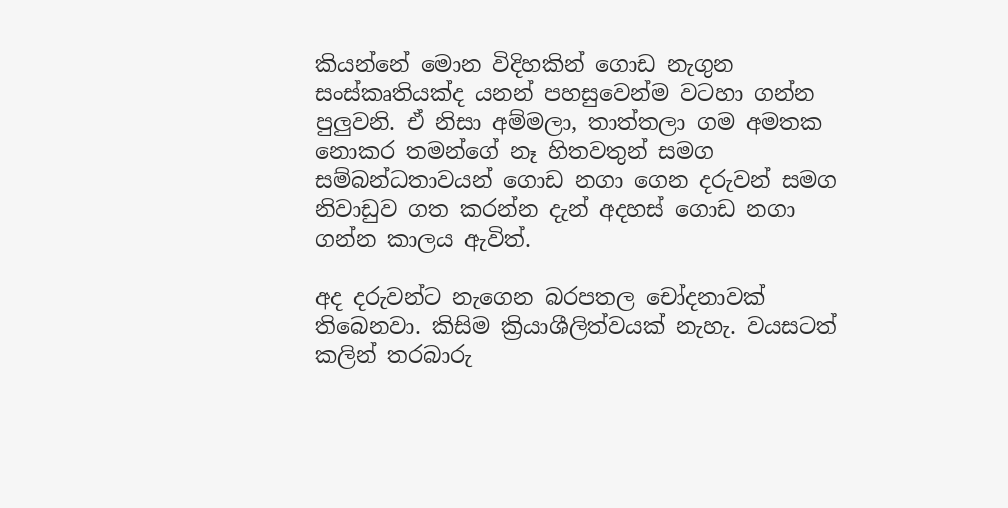කියන්නේ මොන විදිහකින් ගොඩ නැගුන සංස්කෘතියක්ද යනන් පහසුවෙන්ම වටහා ගන්න පුලුවනි. ඒ නිසා අම්මලා, තාත්තලා ගම අමතක නොකර තමන්ගේ නෑ හිතවතුන් සමග සම්බන්ධතාවයන් ගොඩ නගා ගෙන දරුවන් සමග නිවාඩුව ගත කරන්න දැන් අදහස් ගොඩ නගා ගන්න කාලය ඇවිත්.

අද දරුවන්ට නැගෙන බරපතල චෝදනාවක් තිබෙනවා. කිසිම ක්‍රියාශීලිත්වයක් නැහැ. වයසටත් කලින් තරබාරු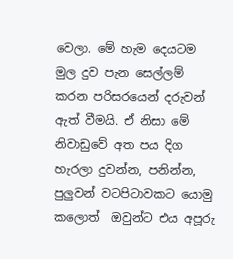වෙලා. මේ හැම දෙයටම මුල දුව පැන සෙල්ලම් කරන පරිසරයෙන් දරුවන් ඇත් වීමයි. ඒ නිසා මේ නිවාඩුවේ අත පය දිග හැරලා දුවන්න, පනින්න, පුලුවන් වටපිටාවකට යොමු කලොත්  ඔවුන්ට එය අපූරු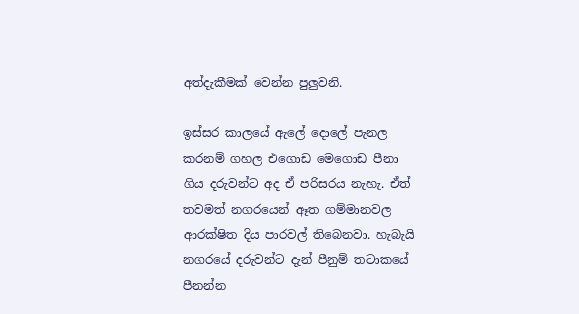අත්දැකීමක් වෙන්න පුලුවනි.

ඉස්සර කාලයේ ඇලේ දොලේ පැනල කරනම් ගහල එගොඩ මෙගොඩ පීනා ගිය දරුවන්ට අද ඒ පරිසරය නැහැ. ඒත් තවමත් නගරයෙන් ඈත ගම්මානවල ආරක්ෂිත දිය පාරවල් තිබෙනවා. හැබැයි නගරයේ දරුවන්ට දැන් පීනුම් තටාකයේ පීනන්න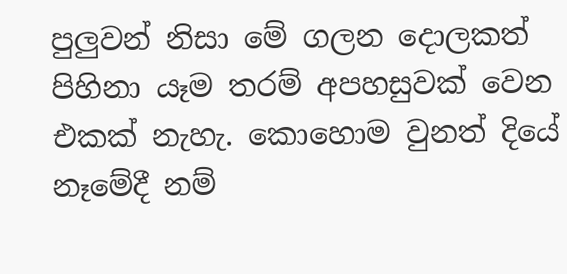පුලුවන් නිසා මේ ගලන දොලකත් පිහිනා යෑම තරම් අපහසුවක් වෙන එකක් නැහැ. කොහොම වුනත් දියේ නෑමේදී නම්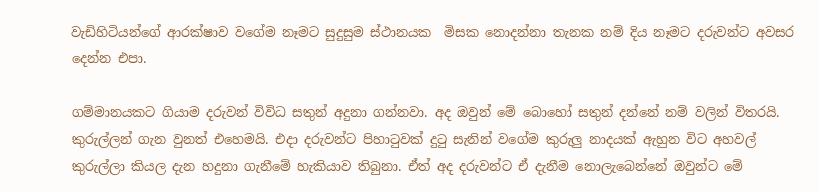වැඩිහිටියන්ගේ ආරක්ෂාව වගේම නෑමට සුදුසුම ස්ථානයක  මිසක නොදන්නා තැනක නම් දිය නෑමට දරුවන්ට අවසර දෙන්න එපා.

ගම්මානයකට ගියාම දරුවන් විවිධ සතුන් අදුනා ගන්නවා. අද ඔවුන් මේ බොහෝ සතුන් දන්නේ නම් වලින් විතරයි. කුරුල්ලන් ගැන වුනත් එහෙමයි. එදා දරුවන්ට පිහාටුවක් දුටු සැනින් වගේම කුරුලු නාදයක් ඇහුන විට අහවල් කුරුල්ලා කියල දැන හදුනා ගැනීමේ හැකියාව තිබුනා. ඒත් අද දරුවන්ට ඒ දැනීම නොලැබෙන්නේ ඔවුන්ට මේ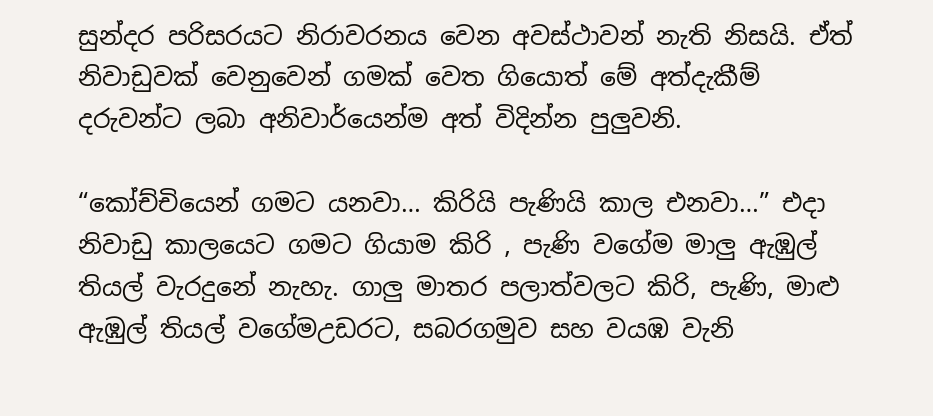සුන්දර පරිසරයට නිරාවරනය වෙන අවස්ථාවන් නැති නිසයි. ඒත් නිවාඩුවක් වෙනුවෙන් ගමක් වෙත ගියොත් මේ අත්දැකීම් දරුවන්ට ලබා අනිවාර්යෙන්ම අත් විදින්න පුලුවනි.

“කෝච්චියෙන් ගමට යනවා… කිරියි පැණියි කාල එනවා…” එදා නිවාඩු කාලයෙට ගමට ගියාම කිරි , පැණි වගේම මාලු ඇඹුල් තියල් වැරදුනේ නැහැ. ගාලු මාතර පලාත්වලට කිරි, පැණි, මාළු ඇඹුල් තියල් වගේමඋඩරට, සබරගමුව සහ වයඹ වැනි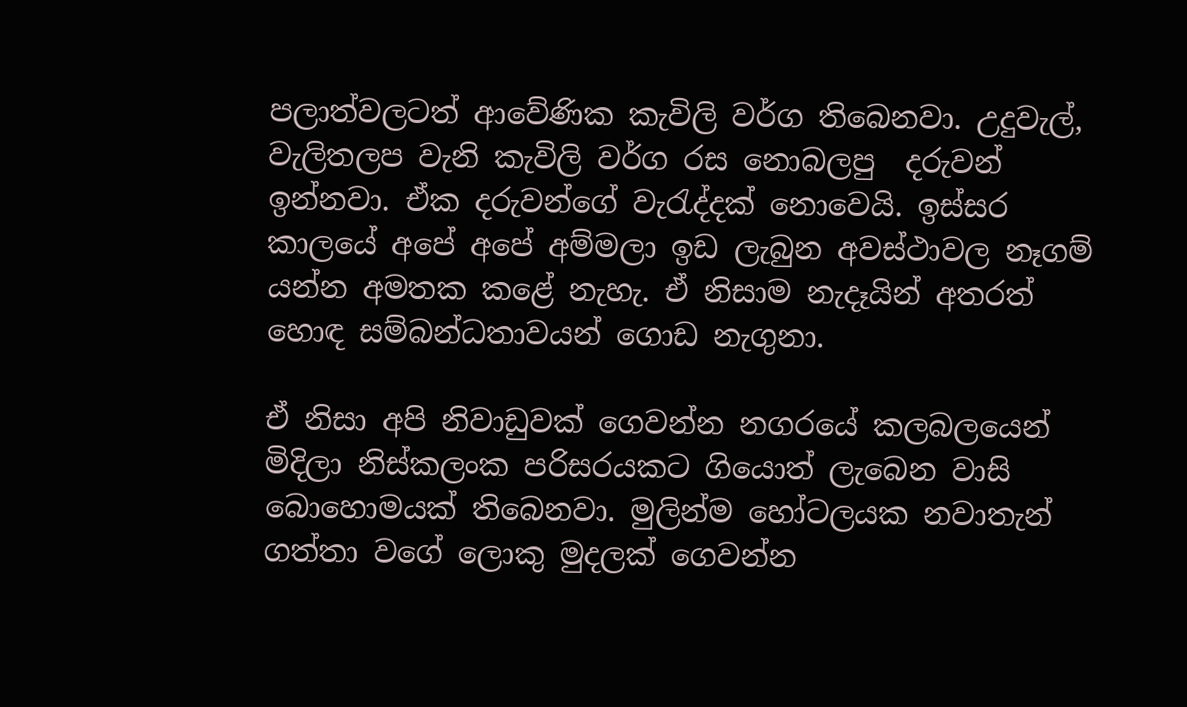පලාත්වලටත් ආවේණික කැවිලි වර්ග තිබෙනවා. උදුවැල්, වැලිතලප වැනි කැවිලි වර්ග රස නොබලපු  දරුවන් ඉන්නවා. ඒක දරුවන්ගේ වැරැද්දක් නොවෙයි. ඉස්සර කාලයේ අපේ අපේ අම්මලා ඉඩ ලැබුන අවස්ථාවල නෑගම් යන්න අමතක කළේ නැහැ. ඒ නිසාම නැදෑයින් අතරත් හොඳ සම්බන්ධතාවයන් ගොඩ නැගුනා.

ඒ නිසා අපි නිවාඩුවක් ගෙවන්න නගරයේ කලබලයෙන් මිදිලා නිස්කලංක පරිසරයකට ගියොත් ලැබෙන වාසි බොහොමයක් තිබෙනවා. මුලින්ම හෝටලයක නවාතැන් ගත්තා වගේ ලොකු මුදලක් ගෙවන්න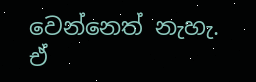වෙන්නෙත් නැහැ. ඒ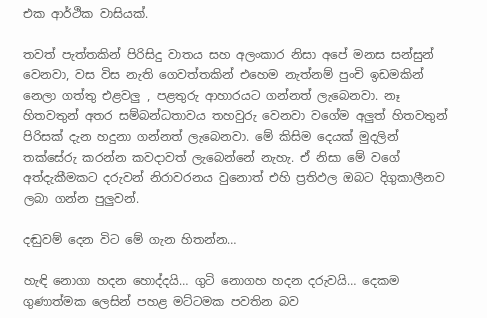එක ආර්ථික වාසියක්.

තවත් පැත්තකින් පිරිසිදු වාතය සහ අලංකාර නිසා අපේ මනස සන්සුන් වෙනවා, වස විස නැති ගෙවත්තකින් එහෙම නැත්නම් පුංචි ඉඩමකින් නෙලා ගත්තු එළවලු , පළතුරු ආහාරයට ගන්නත් ලැබෙනවා. නෑ හිතවතුන් අතර සම්බන්ධතාවය තහවුරු වෙනවා වගේම අලුත් හිතවතුන් පිරිසක් දැන හදුනා ගන්නත් ලැබෙනවා. මේ කිසිම දෙයක් මුදලින් තක්සේරු කරන්න කවදාවත් ලැබෙන්නේ නැහැ. ඒ නිසා මේ වගේ අත්දැකීමකට දරුවන් නිරාවරනය වුනොත් එහි ප්‍රතිඵල ඔබට දිගුකාලීනව ලබා ගන්න පුලුවන්.

දඬුවම් දෙන විට මේ ගැන හිතන්න…

හැඳි නොගා හදන හොද්දයි… ගුටි නොගහ හදන දරුවයි… දෙකම ගුණාත්මක ලෙසින් පහළ මට්ටමක පවතින බව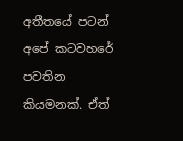අතීතයේ පටන් අපේ කටවහරේ පවතින කියමනක්. ඒත්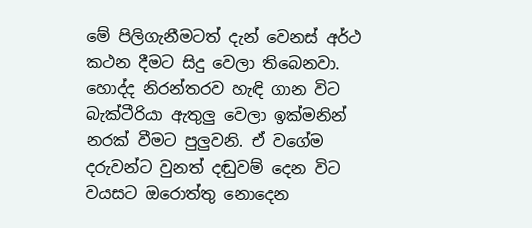මේ පිලිගැනීමටත් දැන් වෙනස් අර්ථ කථන දීමට සිදු වෙලා තිබෙනවා. හොද්ද නිරන්තරව හැඳි ගාන විට බැක්ටීරියා ඇතුලු වෙලා ඉක්මනින් නරක් වීමට පුලුවනි. ඒ වගේම දරුවන්ට වුනත් දඬුවම් දෙන විට වයසට ඔරොත්තු නොදෙන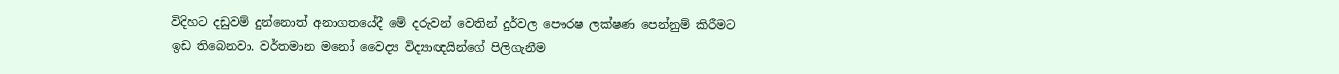විදිහට දඩුවම් දුන්නොත් අනාගතයේදී මේ දරුවන් වෙතින් දුර්වල පෞරෂ ලක්ෂණ පෙන්නුම් කිරීමට ඉඩ තිබෙනවා. වර්තමාන මනෝ වෛද්‍ය විද්‍යාඥයින්ගේ පිලිගැනීම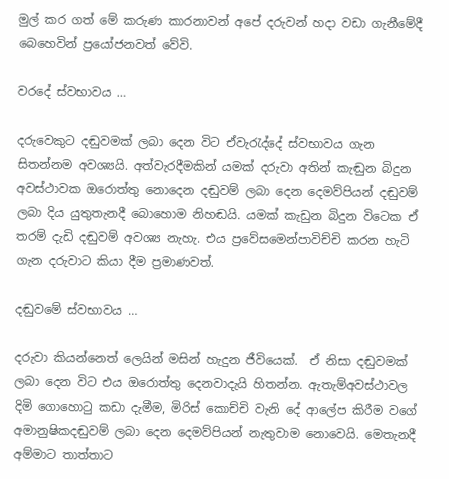මුල් කර ගත් මේ කරුණ කාරනාවන් අපේ දරුවන් හදා වඩා ගැනීමේදී බෙහෙවින් ප්‍රයෝජනවත් වේවි.

වරදේ ස්වභාවය …

දරුවෙකුට දඬුවමක් ලබා දෙන විට ඒවැරැද්දේ ස්වභාවය ගැන සිතන්නම අවශ්‍යයි. අත්වැරදීමකින් යමක් දරුවා අතින් කැඬුන බිදුන අවස්ථාවක ඔරොත්තු නොදෙන දඬුවම් ලබා දෙන දෙමව්පියන් දඬුවම් ලබා දිය යුතුතැනදී බොහොම නිහඬයි. යමක් කැඩුන බිදුන විටෙක ඒ තරම් දැඩි දඬුවම් අවශ්‍ය නැහැ. එය ප්‍රවේසමෙන්පාවිච්චි කරන හැටි ගැන දරුවාට කියා දීම ප්‍රමාණවත්.

දඬුවමේ ස්වභාවය …

දරුවා කියන්නෙත් ලෙයින් මසින් හැදුන ජීවියෙක්.  ඒ නිසා දඬුවමක් ලබා දෙන විට එය ඔරොත්තු දෙනවාදැයි හිතන්න. ඇතැම්අවස්ථාවල දිමි ගොහොටු කඩා දැමීම, මිරිස් කොච්චි වැනි දේ ආලේප කිරීම වගේ අමානුෂිකදඬුවම් ලබා දෙන දෙමව්පියන් නැතුවාම නොවෙයි. මෙතැනදී අම්මාට තාත්තාට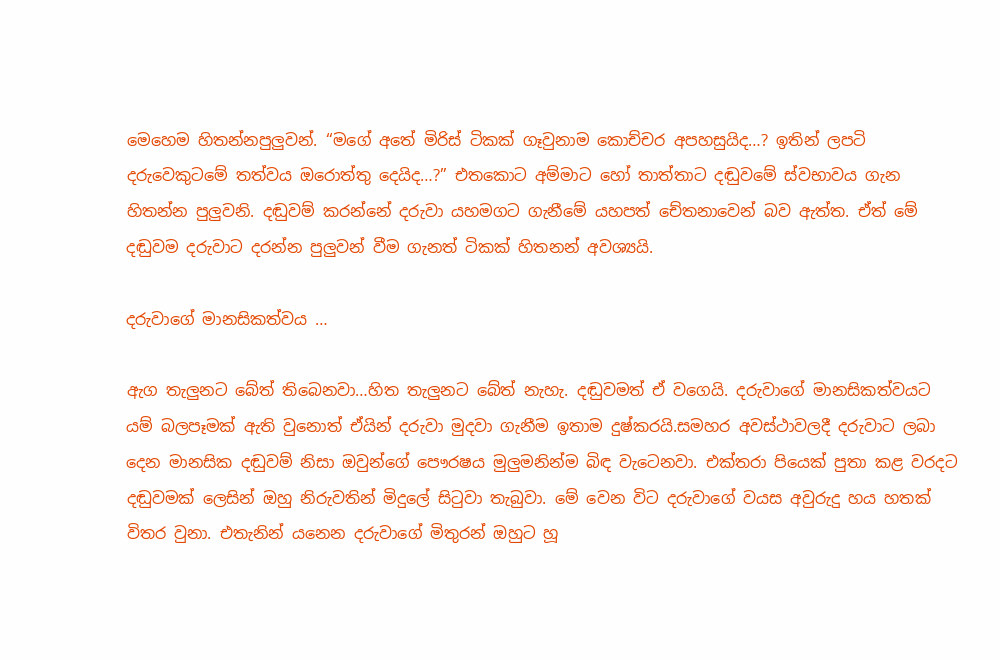මෙහෙම හිතන්නපුලුවන්. “මගේ අතේ මිරිස් ටිකක් ගෑවුනාම කොච්චර අපහසුයිද…? ඉතින් ලපටි දරුවෙකුටමේ තත්වය ඔරොත්තු දෙයිද…?” එතකොට අම්මාට හෝ තාත්තාට දඬුවමේ ස්වභාවය ගැන හිතන්න පුලුවනි. දඬුවම් කරන්නේ දරුවා යහමගට ගැනීමේ යහපත් චේතනාවෙන් බව ඇත්ත. ඒත් මේ දඬුවම දරුවාට දරන්න පුලුවන් වීම ගැනත් ටිකක් හිතනන් අවශ්‍යයි.

දරුවාගේ මානසිකත්වය …

ඇග තැලුනට බේත් තිබෙනවා…හිත තැලුනට බේත් නැහැ. දඬුවමත් ඒ වගෙයි. දරුවාගේ මානසිකත්වයට යම් බලපෑමක් ඇති වුනොත් ඒයින් දරුවා මුදවා ගැනීම ඉතාම දුෂ්කරයි.සමහර අවස්ථාවලදී දරුවාට ලබා දෙන මානසික දඬුවම් නිසා ඔවුන්ගේ පෞරෂය මුලුමනින්ම බිඳ වැටෙනවා. එක්තරා පියෙක් පුතා කළ වරදට දඬුවමක් ලෙසින් ඔහු නිරුවතින් මිදුලේ සිටුවා තැබුවා. මේ වෙන විට දරුවාගේ වයස අවුරුදු හය හතක් විතර වුනා. එතැනින් යනෙන දරුවාගේ මිතුරන් ඔහුට හූ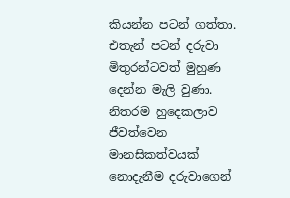කියන්න පටන් ගත්තා. එතැන් පටන් දරුවා මිතුරන්ටවත් මුහුණ දෙන්න මැලි වුණා. නිතරම හුදෙකලාව ජීවත්වෙන මානසිකත්වයක් නොදැනීම දරුවාගෙන්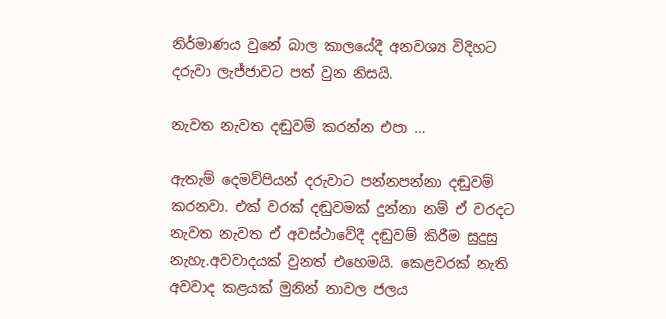නිර්මාණය වුනේ බාල කාලයේදී අනවශ්‍ය විදිහට දරුවා ලැජ්ජාවට පත් වුන නිසයි.

නැවත නැවත දඬුවම් කරන්න එපා …

ඇතැම් දෙමව්පියන් දරුවාට පන්නපන්නා දඬුවම් කරනවා. එක් වරක් දඬුවමක් දුන්නා නම් ඒ වරදට නැවත නැවත ඒ අවස්ථාවේදී දඬුවම් කිරීම සුදුසු නැහැ.අවවාදයක් වුනත් එහෙමයි. කෙළවරක් නැති අවවාද කළයක් මුනින් නාවල ජලය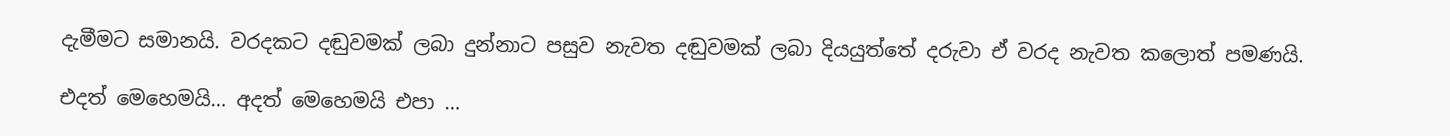දැමීමට සමානයි. වරදකට දඬුවමක් ලබා දුන්නාට පසුව නැවත දඬුවමක් ලබා දියයුත්තේ දරුවා ඒ වරද නැවත කලොත් පමණයි.

එදත් මෙහෙමයි… අදත් මෙහෙමයි එපා …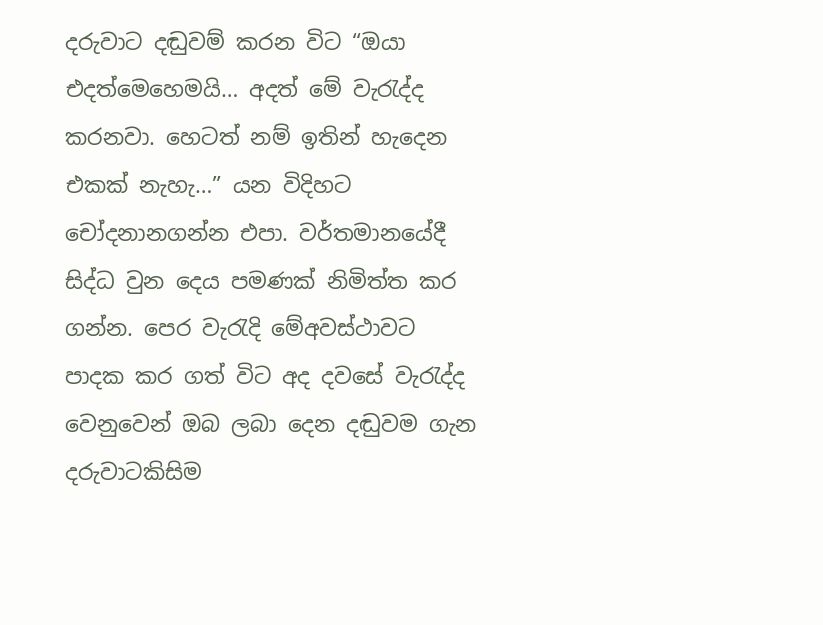දරුවාට දඬුවම් කරන විට “ඔයා එදත්මෙහෙමයි… අදත් මේ වැරැද්ද කරනවා. හෙටත් නම් ඉතින් හැදෙන එකක් නැහැ…” යන විදිහට චෝදනානගන්න එපා. වර්තමානයේදී සිද්ධ වුන දෙය පමණක් නිමිත්ත කර ගන්න. පෙර වැරැදි මේඅවස්ථාවට පාදක කර ගත් විට අද දවසේ වැරැද්ද වෙනුවෙන් ඔබ ලබා දෙන දඬුවම ගැන දරුවාටකිසිම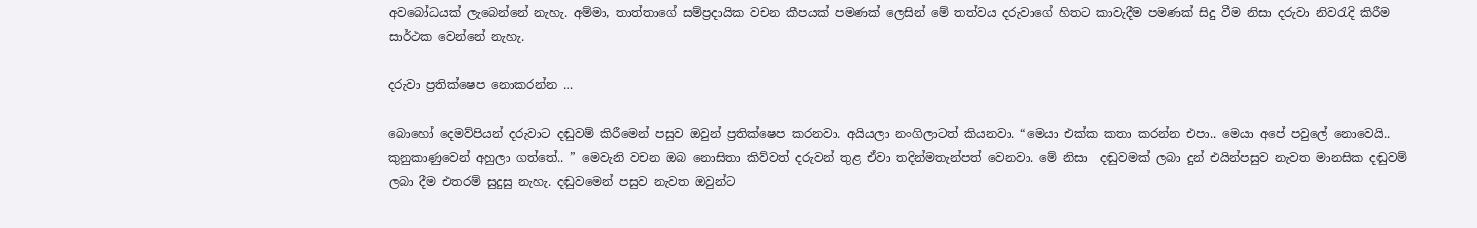අවබෝධයක් ලැබෙන්නේ නැහැ. අම්මා, තාත්තාගේ සම්ප්‍රදායික වචන කීපයක් පමණක් ලෙසින් මේ තත්වය දරුවාගේ හිතට කාවැදීම පමණක් සිදු වීම නිසා දරුවා නිවරැදි කිරීම සාර්ථක වෙන්නේ නැහැ.

දරුවා ප්‍රතික්ෂෙප නොකරන්න …

බොහෝ දෙමව්පියන් දරුවාට දඬුවම් කිරීමෙන් පසුව ඔවුන් ප්‍රතික්ෂෙප කරනවා. අයියලා නංගිලාටත් කියනවා. “මෙයා එක්ක කතා කරන්න එපා.. මෙයා අපේ පවුලේ නොවෙයි.. කුනුකාණුවෙන් අහුලා ගත්තේ.. ” මෙවැනි වචන ඔබ නොසිතා කිව්වත් දරුවන් තුළ ඒවා තදින්මතැන්පත් වෙනවා. මේ නිසා  දඬුවමක් ලබා දුන් එයින්පසුව නැවත මානසික දඬුවම් ලබා දීම එතරම් සුදුසු නැහැ. දඬුවමෙන් පසුව නැවත ඔවුන්ට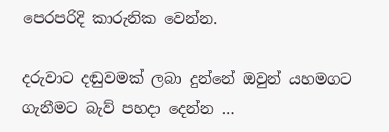පෙරපරිදි කාරුනික වෙන්න.

දරුවාට දඬුවමක් ලබා දුන්නේ ඔවුන් යහමගට  ගැනීමට බැව් පහදා දෙන්න …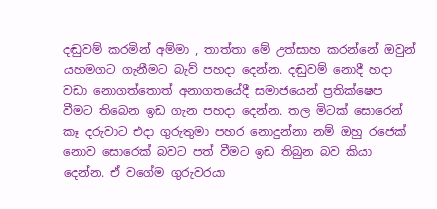දඬුවම් කරමින් අම්මා , තාත්තා මේ උත්සාහ කරන්නේ ඔවුන් යහමගට ගැනීමට බැව් පහදා දෙන්න. දඬුවම් නොදී හදා වඩා නොගත්තොත් අනාගතයේදී සමාජයෙන් ප්‍රතික්ෂෙප වීමට තිබෙන ඉඩ ගැන පහදා දෙන්න. තල මිටක් සොරෙන් කෑ දරුවාට එදා ගුරුතුමා පහර නොදුන්නා නම් ඔහු රජෙක් නොව සොරෙක් බවට පත් වීමට ඉඩ තිබුන බව කියා දෙන්න. ඒ වගේම ගුරුවරයා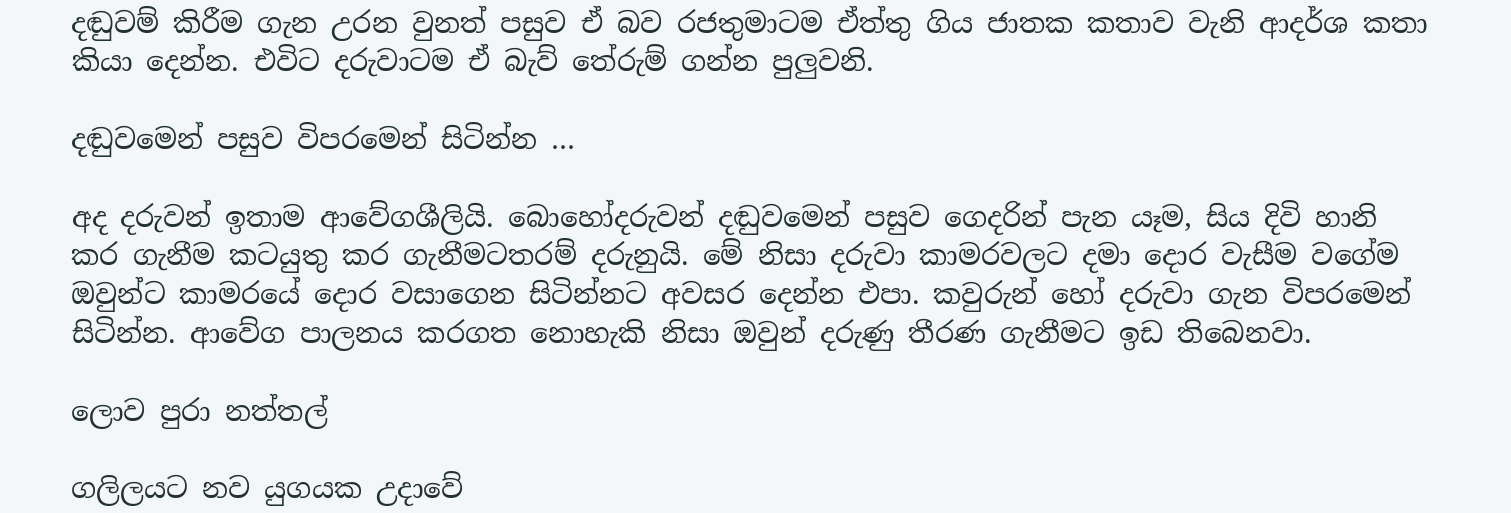දඬුවම් කිරීම ගැන උරන වුනත් පසුව ඒ බව රජතුමාටම ඒත්තු ගිය ජාතක කතාව වැනි ආදර්ශ කතා කියා දෙන්න. එවිට දරුවාටම ඒ බැව් තේරුම් ගන්න පුලුවනි.

දඬුවමෙන් පසුව විපරමෙන් සිටින්න …

අද දරුවන් ඉතාම ආවේගශීලියි. බොහෝදරුවන් දඬුවමෙන් පසුව ගෙදරින් පැන යෑම, සිය දිවි හානි කර ගැනීම කටයුතු කර ගැනීමටතරම් දරුනුයි. මේ නිසා දරුවා කාමරවලට දමා දොර වැසීම වගේම ඔවුන්ට කාමරයේ දොර වසාගෙන සිටින්නට අවසර දෙන්න එපා. කවුරුන් හෝ දරුවා ගැන විපරමෙන් සිටින්න. ආවේග පාලනය කරගත නොහැකි නිසා ඔවුන් දරුණු තීරණ ගැනීමට ඉඩ තිබෙනවා.

ලොව පුරා නත්තල්

ගලිලයට නව යුගයක උදාවේ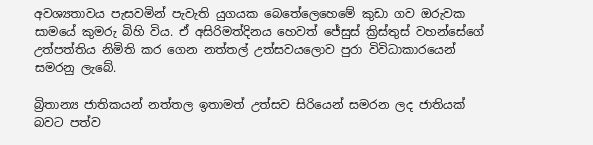අවශ්‍යතාවය පැසවමින් පැවැති යුගයක බෙතේලෙහෙමේ කුඩා ගව ඔරුවක සාමයේ කුමරු බිහි විය. ඒ අසිරිමත්දිනය හෙවත් ජේසුස් ක්‍රිස්තුස් වහන්සේගේ උත්පත්තිය නිමිති කර ගෙන නත්තල් උත්සවයලොව පුරා විවිධාකාරයෙන් සමරනු ලැබේ.

බ්‍රිතාන්‍ය ජාතිකයන් නත්තල ඉතාමත් උත්සව සිරියෙන් සමරන ලද ජාතියක් බවට පත්ව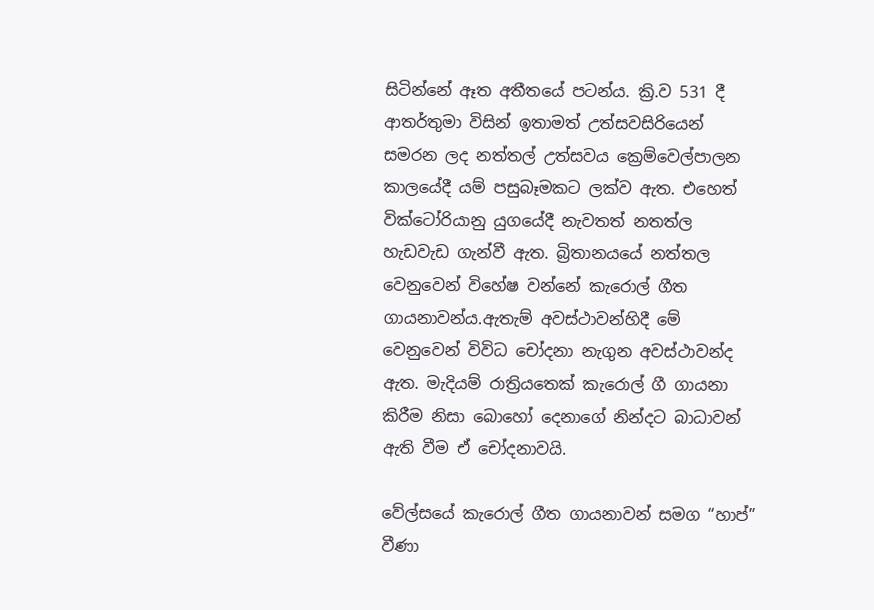සිටින්නේ ඈත අතීතයේ පටන්ය. ක්‍රි.ව 531 දී ආතර්තුමා විසින් ඉතාමත් උත්සවසිරියෙන් සමරන ලද නත්තල් උත්සවය ක්‍රෙම්වෙල්පාලන කාලයේදී යම් පසුබෑමකට ලක්ව ඇත. එහෙත් වික්ටෝරියානු යුගයේදී නැවතත් නතත්ල හැඩවැඩ ගැන්වී ඇත. බ්‍රිතානයයේ නත්තල වෙනුවෙන් විහේෂ වන්නේ කැරොල් ගීත ගායනාවන්ය.ඇතැම් අවස්ථාවන්හිදී මේ වෙනුවෙන් විවිධ චෝදනා නැගුන අවස්ථාවන්ද ඇත. මැදියම් රාත්‍රියතෙක් කැරොල් ගී ගායනා කිරීම නිසා බොහෝ දෙනාගේ නින්දට බාධාවන් ඇති වීම ඒ චෝදනාවයි.

වේල්සයේ කැරොල් ගීත ගායනාවන් සමග “හාප්” වීණා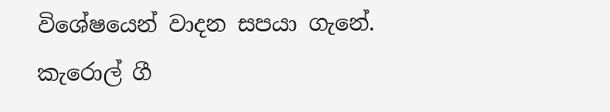විශේෂයෙන් වාදන සපයා ගැනේ. කැරොල් ගී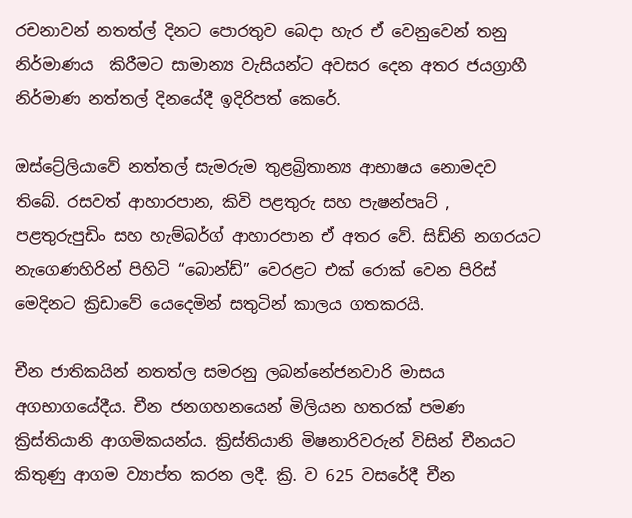රචනාවන් නතත්ල් දිනට පොරතුව බෙදා හැර ඒ වෙනුවෙන් තනු නිර්මාණය  කිරීමට සාමාන්‍ය වැසියන්ට අවසර දෙන අතර ජයග්‍රාහී නිර්මාණ නත්තල් දිනයේදී ඉදිරිපත් කෙරේ.

ඔස්ට්‍රේලියාවේ නත්තල් සැමරුම තුළබ්‍රිතාන්‍ය ආභාෂය නොමදව තිබේ. රසවත් ආහාරපාන, කිවි පළතුරු සහ පැෂන්පෘට් , පළතුරුපුඩිං සහ හැම්බර්ග් ආහාරපාන ඒ අතර වේ. සිඩ්නි නගරයට නැගෙණහිරින් පිහිටි “බොන්ඩ්” වෙරළට එක් රොක් වෙන පිරිස් මෙදිනට ක්‍රිඩාවේ යෙදෙමින් සතුටින් කාලය ගතකරයි.

චීන ජාතිකයින් නතත්ල සමරනු ලබන්නේජනවාරි මාසය අගභාගයේදීය. චීන ජනගහනයෙන් මිලියන හතරක් පමණ ක්‍රිස්තියානි ආගමිකයන්ය. ක්‍රිස්තියානි මිෂනාරිවරුන් විසින් චීනයට කිතුණු ආගම ව්‍යාප්ත කරන ලදී. ක්‍රි. ව 625 වසරේදී චීන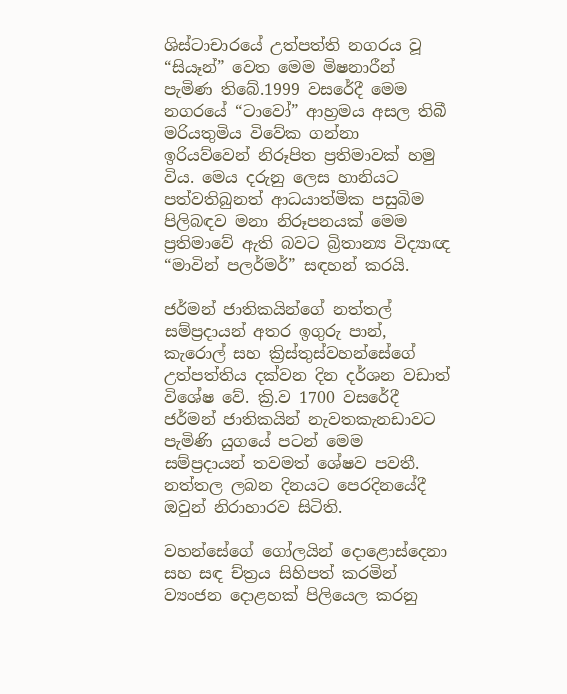ශිස්ටාචාරයේ උත්පත්ති නගරය වූ “සියෑන්” වෙත මෙම මිෂනාරීන් පැමිණ තිබේ.1999 වසරේදී මෙම නගරයේ “ටාවෝ” ආහ්‍රමය අසල තිබී මරියතුමිය විවේක ගන්නා ඉරියව්වෙන් නිරූපිත ප්‍රතිමාවක් හමු විය. මෙය දරුනු ලෙස හානියට පත්වතිබුනත් ආධයාත්මික පසුබිම පිලිබඳව මනා නිරූපනයක් මෙම ප්‍රතිමාවේ ඇති බවට බ්‍රිතාන්‍ය විද්‍යාඥ “මාවින් පලර්මර්” සඳහන් කරයි.

ජර්මන් ජාතිකයින්ගේ නත්තල් සම්ප්‍රදායන් අතර ඉගුරු පාන්, කැරොල් සහ ක්‍රිස්තුස්වහන්සේගේ උත්පත්තිය දක්වන දින දර්ශන වඩාත් විශේෂ වේ. ක්‍රි.ව 1700 වසරේදී ජර්මන් ජාතිකයින් නැවතකැනඩාවට පැමිණි යුගයේ පටන් මෙම සම්ප්‍රදායන් තවමත් ශේෂව පවතී. නත්තල ලබන දිනයට පෙරදිනයේදී ඔවුන් නිරාහාරව සිටිති.

වහන්සේගේ ගෝලයින් දොළොස්දෙනා සහ සඳ ච්ත්‍රය සිහිපත් කරමින් ව්‍යංජන දොළහක් පිලියෙල කරනු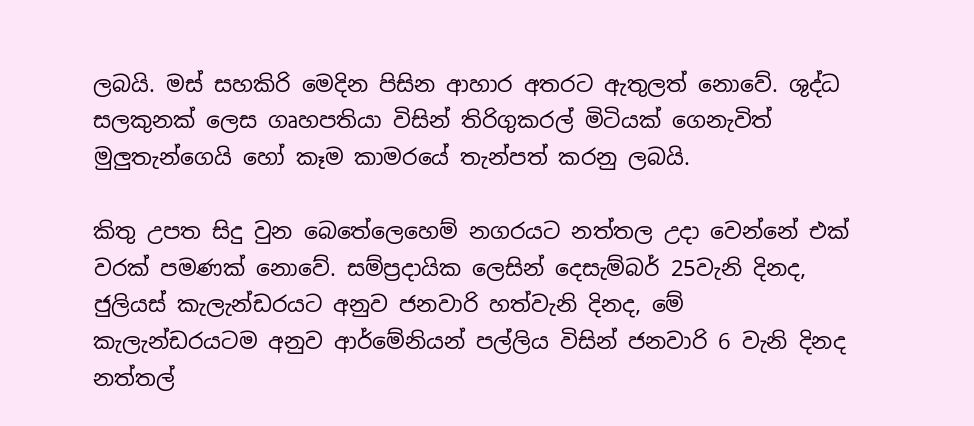ලබයි. මස් සහකිරි මෙදින පිසින ආහාර අතරට ඇතුලත් නොවේ. ශුද්ධ සලකුනක් ලෙස ගෘහපතියා විසින් තිරිගුකරල් මිටියක් ගෙනැවිත් මුලුතැන්ගෙයි හෝ කෑම කාමරයේ තැන්පත් කරනු ලබයි.

කිතු උපත සිදු වුන බෙතේලෙහෙම් නගරයට නත්තල උදා වෙන්නේ එක් වරක් පමණක් නොවේ. සම්ප්‍රදායික ලෙසින් දෙසැම්බර් 25වැනි දිනද, ජුලියස් කැලැන්ඩරයට අනුව ජනවාරි හත්වැනි දිනද, මේ කැලැන්ඩරයටම අනුව ආර්මේනියන් පල්ලිය විසින් ජනවාරි 6 වැනි දිනද නත්තල්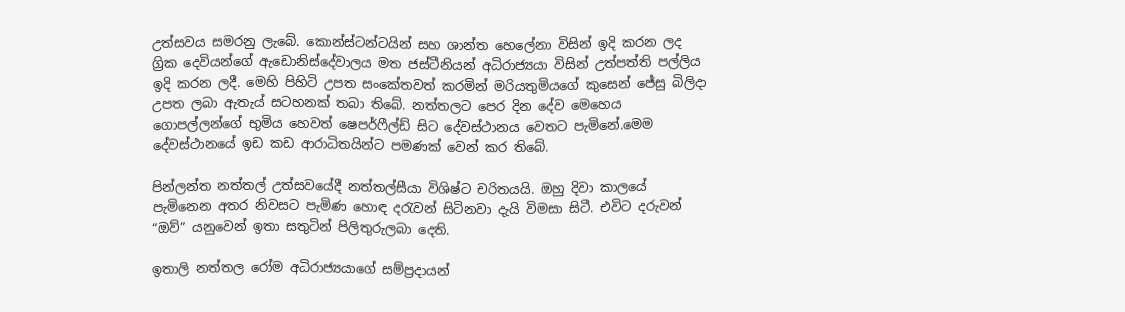උත්සවය සමරනු ලැබේ. කොන්ස්ටන්ටයින් සහ ශාන්ත හෙලේනා විසින් ඉදි කරන ලද ග්‍රික දෙවියන්ගේ ඇඩොනිස්දේවාලය මත ජස්ටීනියන් අධිරාජ්‍යයා විසින් උත්පත්ති පල්ලිය ඉදි කරන ලදී. මෙහි පිහිටි උපත සංකේතවත් කරමින් මරියතුමියගේ කුසෙන් ජේසු බිලිදා උපත ලබා ඇතැය් සටහනක් තබා තිබේ. නත්තලට පෙර දින දේව මෙහෙය ගොපල්ලන්ගේ භුමිය හෙවත් ෂෙපර්ෆීල්ඩ් සිට දේවස්ථානය වෙතට පැමිනේ.මෙම දේවස්ථානයේ ඉඩ කඩ ආරාධිතයින්ට පමණක් වෙන් කර තිබේ.

පින්ලන්ත නත්තල් උත්සවයේදී නත්තල්සීයා විශිෂ්ට චරිතයයි. ඔහු දිවා කාලයේ පැමිනෙන අතර නිවසට පැමිණ හොඳ දරැවන් සිටිනවා දැයි විමසා සිටී. එවිට දරුවන් “ඔව්” යනුවෙන් ඉතා සතුටින් පිලිතුරුලබා දෙති.

ඉතාලි නත්තල රෝම අධිරාජ්‍යයාගේ සම්ප්‍රදායන්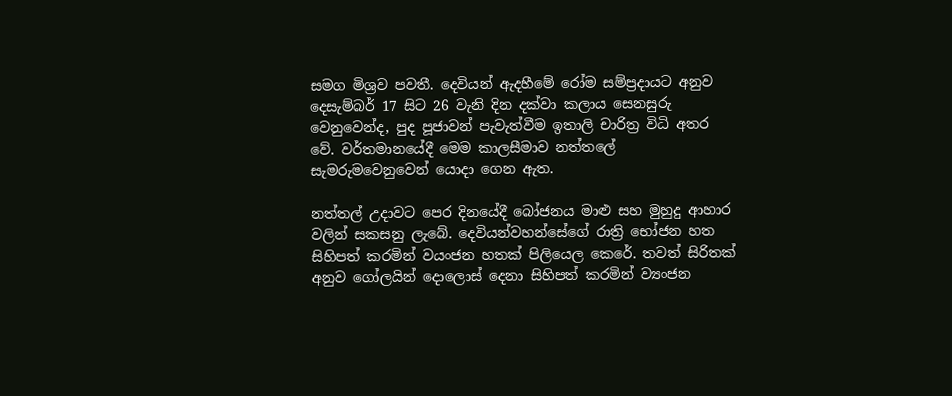සමග මිශ්‍රව පවතී. දෙවියන් ඇදහීමේ රෝම සම්ප්‍රදායට අනුව දෙසැම්බර් 17 සිට 26 වැනි දින දක්වා කලාය සෙනසුරු වෙනුවෙන්ද, පුද පූජාවන් පැවැත්වීම ඉතාලි චාරිත්‍ර විධි අතර වේ. වර්තමානයේදී මෙම කාලසීමාව නත්තලේ සැමරුමවෙනුවෙන් යොදා ගෙන ඇත.

නත්තල් උදාවට පෙර දිනයේදී බෝජනය මාළු සහ මුහුදු ආහාර වලින් සකසනු ලැබේ. දෙවියන්වහන්සේගේ රාත්‍රි භෝජන හත සිහිපත් කරමින් වයංජන හතක් පිලියෙල කෙරේ. තවත් සිරිතක් අනුව ‍ගෝලයින් දොලොස් දෙනා සිහිපත් කරමින් ව්‍යංජන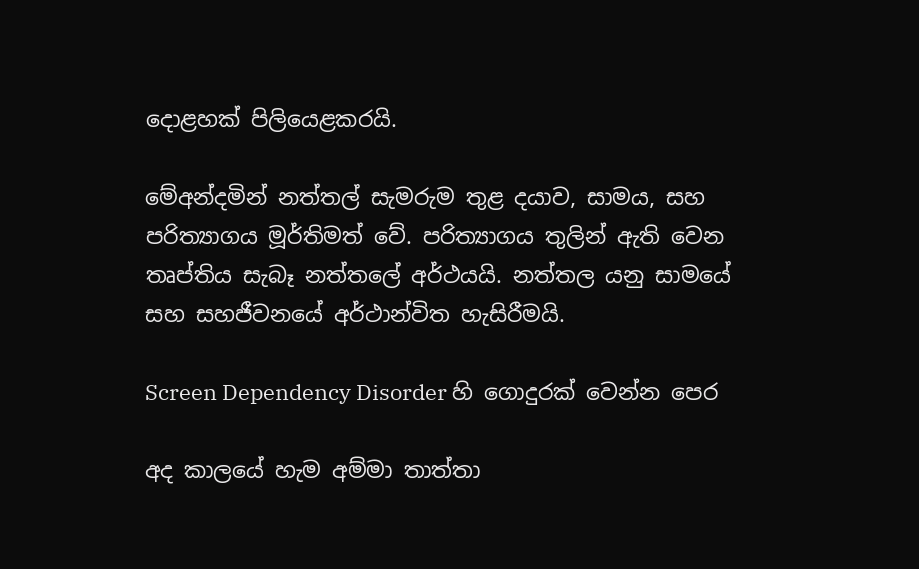දොළහක් පිලියෙළකරයි.

මේඅන්දමින් නත්තල් සැමරුම තුළ දයාව, සාමය, සහ පරිත්‍යාගය මූර්තිමත් වේ. පරිත්‍යාගය තුලින් ඇති වෙන තෘප්තිය සැබෑ නත්තලේ අර්ථයයි. නත්තල යනු සාමයේ සහ සහජීවනයේ අර්ථාන්විත හැසිරීමයි.

Screen Dependency Disorder හි ගොදුරක් වෙන්න පෙර

අද කාලයේ හැම අම්මා තාත්තා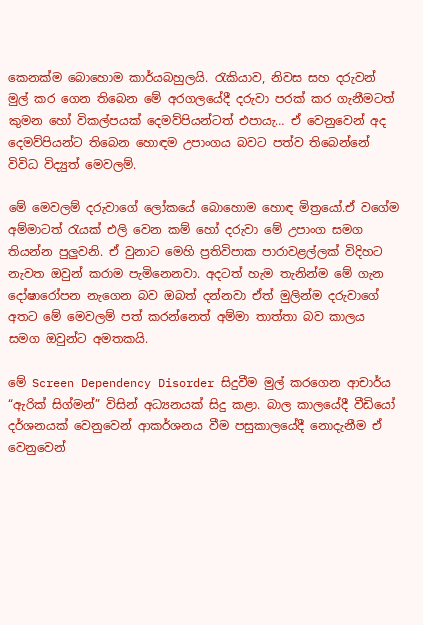කෙනක්ම බොහොම කාර්යබහුලයි. රැකියාව, නිවස සහ දරුවන් මුල් කර ගෙන තිබෙන මේ අරගලයේදී දරුවා පරක් කර ගැනීමටත් කුමන හෝ විකල්පයක් දෙමව්පියන්ටත් එපායැ… ඒ වෙනුවෙන් අද දෙමව්පියන්ට තිබෙන හොඳම උපාංගය බවට පත්ව තිබෙන්නේ විවිධ විද්‍යුත් මෙවලම්.

මේ මෙවලම් දරුවාගේ ලෝකයේ බොහොම හොඳ මිත්‍රයෝ.ඒ වගේම අම්මාටත් රැයක් එලි වෙන කම් හෝ දරුවා මේ උපාංග සමග තියන්න පුලුවනි. ඒ වුනාට මෙහි ප්‍රතිවිපාක පාරාවළල්ලක් විදිහට නැවත ඔවුන් කරාම පැමිනෙනවා. අදටත් හැම තැනින්ම මේ ගැන දෝෂාරෝපන නැගෙන බව ඔබත් දන්නවා ඒත් මුලින්ම දරුවාගේ අතට මේ මෙවලම් පත් කරන්නෙත් අම්මා තාත්තා බව කාලය සමග ඔවුන්ට අමතකයි.

මේ Screen Dependency Disorder සිදුවීම මුල් කරගෙන ආචාර්ය “ඇරික් සිග්මන්” විසින් අධ්‍යනයක් සිදු කළා. බාල කාලයේදී වීඩියෝ දර්ශනයක් වෙනුවෙන් ආකර්ශනය වීම පසුකාලයේදී නොදැනීම ඒ වෙනුවෙන්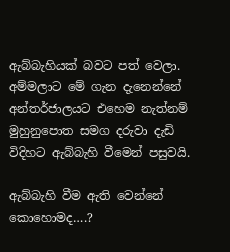ඇබ්බැහියක් බවට පත් වෙලා. අම්මලාට මේ ගැන දැනෙන්නේ අන්තර්ජාලයට එහෙම නැත්නම් මුහුනුපොත සමග දරුවා දැඩි විදිහට ඇබ්බැහි වීමෙන් පසුවයි.

ඇබ්බැහි වීම ඇති වෙන්නේ කොහොමද….?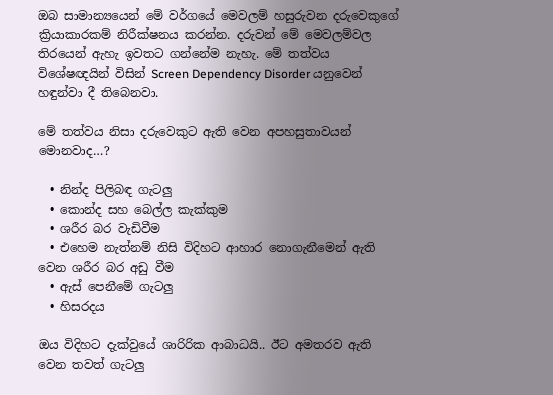ඔබ සාමාන්‍යයෙන් මේ වර්ගයේ මෙවලම් හසුරුවන දරුවෙකුගේ ක්‍රියාකාරකම් නිරීක්ෂනය කරන්න. දරුවන් මේ මෙවලම්වල තිරයෙන් ඇහැ ඉවතට ගන්නේම නැහැ. මේ තත්වය විශේෂඥයින් විසින් Screen Dependency Disorder යනුවෙන් හඳුන්වා දී තිබෙනවා.

මේ තත්වය නිසා දරුවෙකුට ඇති වෙන අපහසුතාවයන් මොනවාද…?

  • නින්ද පිලිබඳ ගැටලු
  • කොන්ද සහ බෙල්ල කැක්කුම
  • ශරීර බර වැඩිවීම
  • එහෙම නැත්නම් නිසි විදිහට ආහාර නොගැනීමෙන් ඇති වෙන ශරීර බර අඩු වීම
  • ඇස් පෙනීමේ ගැටලු
  • හිසරදය

ඔය විදිහට දැක්වුයේ ශාරිරික ආබාධයි.. ඊට අමතරව ඇති වෙන තවත් ගැටලු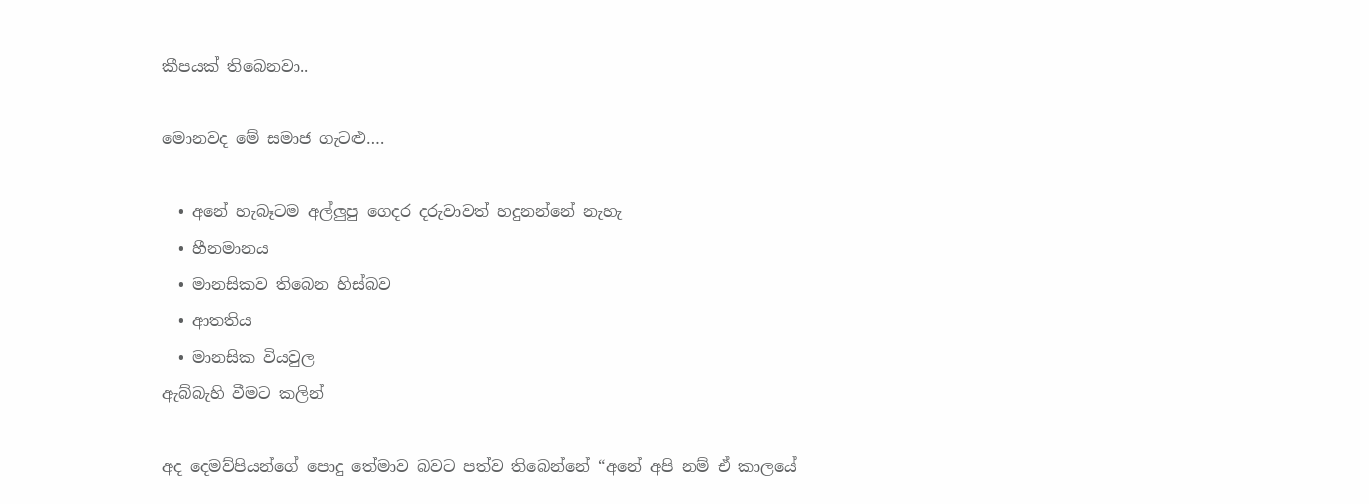කීපයක් තිබෙනවා..

මොනවද මේ සමාජ ගැටළු….

  • අනේ හැබෑටම අල්ලුපු ගෙදර දරුවාවත් හදුනන්නේ නැහැ
  • හීනමානය
  • මානසිකව තිබෙන හිස්බව
  • ආතතිය
  • මානසික වියවුල
ඇබ්බැහි වීමට කලින්

අද දෙමව්පියන්ගේ පොදු තේමාව බවට පත්ව තිබෙන්නේ “අනේ අපි නම් ඒ කාලයේ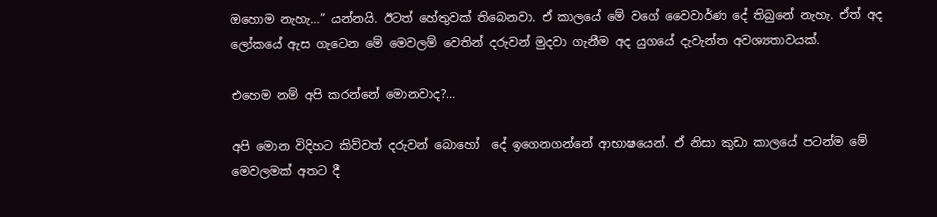ඔහොම නැහැ…” යන්නයි. ඊටත් හේතුවක් තිබෙනවා. ඒ කාලයේ මේ වගේ වෛවාර්ණ දේ තිබුනේ නැහැ. ඒත් අද ලෝකයේ ඇස ගැටෙන මේ මෙවලම් වෙතින් දරුවන් මුදවා ගැනීම අද යුගයේ දැවැන්ත අවශ්‍යතාවයක්.

එහෙම නම් අපි කරන්නේ මොනවාද?…

අපි මොන විදිහට කිව්වත් දරුවන් බොහෝ  දේ ඉගෙනගන්නේ ආභාෂයෙන්. ඒ නිසා කුඩා කාලයේ පටන්ම මේ මෙවලමක් අතට දී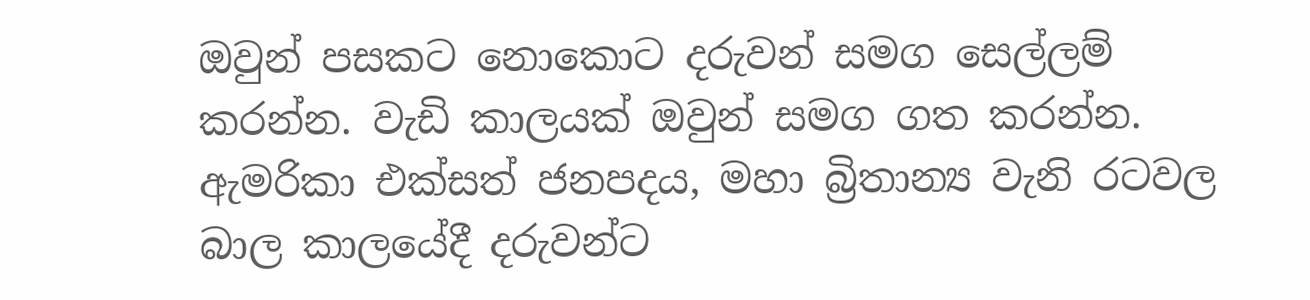ඔවුන් ප‍සකට නොකොට දරුවන් සමග සෙල්ලම් කරන්න. වැඩි කාලයක් ඔවුන් සමග ගත කරන්න. ඇමරිකා එක්සත් ජනපදය, මහා බ්‍රිතාන්‍ය වැනි රටවල බාල කාලයේදී දරුවන්ට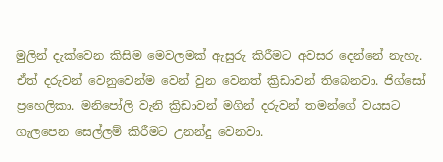මුලින් දැක්වෙන කිසිම මෙවලමක් ඇසුරු කිරීමට අවසර දෙන්නේ නැහැ. ඒත් දරුවන් වෙනුවෙන්ම වෙන් වුන වෙනත් ක්‍රිඩාවන් තිබෙනවා. ජිග්සෝ ප්‍රහෙලිකා. මනිපෝලි වැනි ක්‍රිඩාවන් මගින් දරුවන් තමන්ගේ වයසට ගැලපෙන සෙල්ලම් කිරීමට උනන්දු වෙනවා.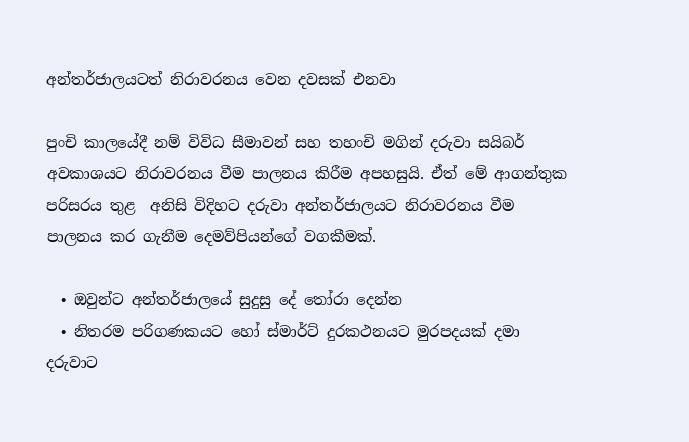අන්තර්ජාලයටත් නිරාවරනය වෙන දවසක් එනවා

පුංචි කාලයේදී නම් විවිධ සීමාවන් සහ තහංචි මගින් දරුවා සයිබර් අවකාශයට නිරාවරනය වීම පාලනය කිරීම අපහසුයි. ඒත් මේ ආගන්තුක පරිසරය තුළ  අනිසි විදිහට දරුවා අන්තර්ජාලයට නිරාවරනය වීම පාලනය කර ගැනීම දෙමව්පියන්ගේ වගකීමක්.

  • ඔවුන්ට අන්තර්ජාලයේ සුදුසු දේ තෝරා දෙන්න
  • නිතරම පරිගණකයට හෝ ස්මාර්ට් දුරකථනයට මුරපදයක් දමා දරුවාට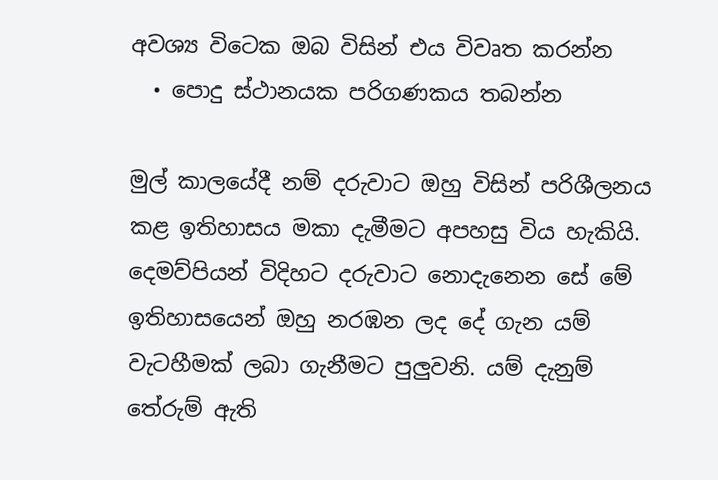අවශ්‍ය විටෙක ඔබ විසින් එය විවෘත කරන්න
  • පොදු ස්ථානයක පරිගණකය තබන්න

මුල් කාලයේදී නම් දරුවාට ඔහු විසින් පරිශීලනය කළ ඉතිහාසය මකා දැමීමට අපහසු විය හැකියි. දෙමව්පියන් විදිහට දරුවාට නොදැනෙන සේ මේ ඉතිහාසයෙන් ඔහු නරඹන ලද දේ ගැන යම් වැටහීමක් ලබා ගැනීමට පුලුවනි. යම් දැනුම් තේරුම් ඇති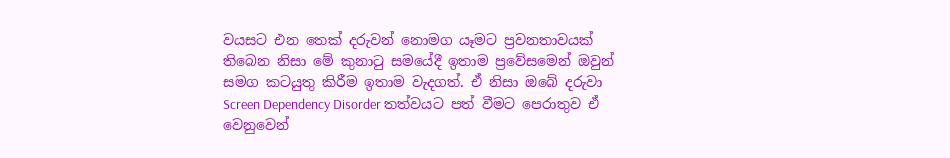වයසට එන තෙක් දරුවන් නොමග යෑමට ප්‍රවනතාවයක් තිබෙන නිසා මේ කුනාටු සමයේදී ඉතාම ප්‍රවේසමෙන් ඔවුන් සමග කටයුතු කිරීම ඉතාම වැදගත්. ඒ නිසා ඔබේ දරුවා Screen Dependency Disorder තත්වයට පත් වීමට පෙරාතුව ඒ වෙනුවෙන්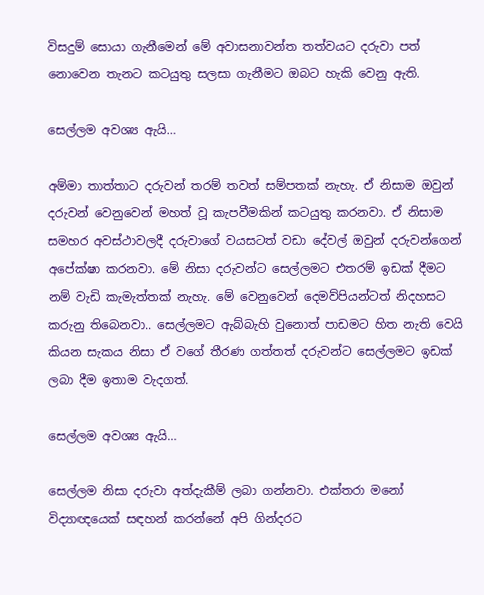විසදුම් ‍සොයා ගැනීමෙන් මේ අවාසනාවන්ත තත්වයට දරුවා පත් නොවෙන තැනට කටයුතු සලසා ගැනීමට ඔබට හැකි වෙනු ඇති.

සෙල්ලම අවශ්‍ය ඇයි…

අම්මා තාත්තාට දරුවන් තරම් තවත් සම්පතක් නැහැ. ඒ නිසාම ඔවුන් දරුවන් වෙනුවෙන් මහත් වූ කැපවීමකින් කටයුතු කරනවා. ඒ නිසාම සමහර අවස්ථාවලදී දරුවාගේ වයසටත් වඩා දේවල් ඔවුන් දරුවන්ගෙන් අපේක්ෂා කරනවා. මේ නිසා දරුවන්ට සෙල්ලමට එතරම් ඉඩක් දීමට නම් වැඩි කැමැත්තක් නැහැ. මේ වෙනුවෙන් දෙමව්පියන්ටත් නිදහසට කරුනු තිබෙනවා.. සෙල්ලමට ඇබ්බැහි වුනොත් පාඩමට හිත නැති වෙයි කියන සැකය නිසා ඒ වගේ තීරණ ගත්තත් දරුවන්ට සෙල්ලමට ඉඩක් ලබා දීම ඉතාම වැදගත්.

සෙල්ලම අවශ්‍ය ඇයි…

සෙල්ලම නිසා දරුවා අත්දැකීම් ලබා ගන්නවා. එක්තරා මනෝ විද්‍යාඥයෙක් සඳහන් කරන්නේ අපි ගින්දරට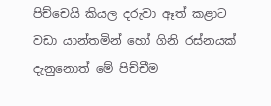පිච්චෙයි කියල දරුවා ඈත් කළාට වඩා යාන්තමින් හෝ ගිනි රස්නයක් දැනුනොත් මේ පිච්චීම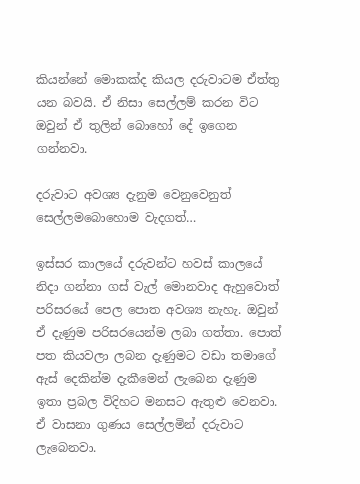කියන්නේ මොකක්ද කියල දරුවාටම ඒත්තු යන බවයි. ඒ නිසා සෙල්ලම් කරන විට ඔවුන් ඒ තුලින් බොහෝ දේ ඉගෙන ගන්නවා.

දරුවාට අවශ්‍ය දැනුම වෙනුවෙනුත් සෙල්ලමබොහොම වැදගත්…

ඉස්සර කාලයේ දරුවන්ට හවස් කාලයේ නිදා ගන්නා ගස් වැල් මොනවාද ඇහුවොත් පරිසරයේ පෙල පොත අවශ්‍ය නැහැ. ඔවුන් ඒ දැණුම පරිසරයෙන්ම ලබා ගත්තා. පොත් පත කියවලා ලබන දැණුමට වඩා තමාගේ ඇස් දෙකින්ම දැකීමෙන් ලැබෙන දැණුම ඉතා ප්‍රබල විදිහට මනසට ඇතුළු වෙනවා. ඒ වාසනා ගුණය සෙල්ලමින් දරුවාට ලැබෙනවා.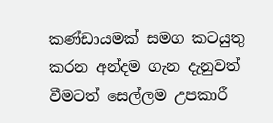කණ්ඩායමක් සමග කටයුතු කරන අන්දම ගැන දැනුවත් වීමටත් සෙල්ලම උපකාරී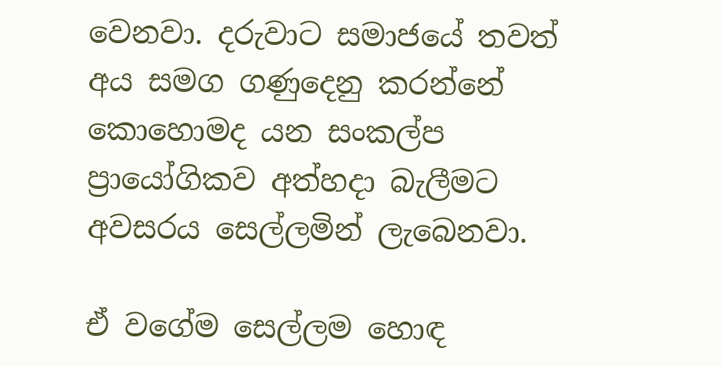වෙනවා. දරුවාට සමාජයේ තවත් අය සමග ගණුදෙනු කරන්නේ කොහොමද යන සංකල්ප ප්‍රායෝගිකව අත්හදා බැලීමට අවසරය සෙල්ලමින් ලැබෙනවා.

ඒ වගේම සෙල්ලම හොඳ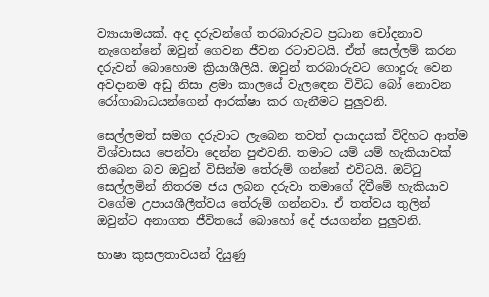ව්‍යායාමයක්. අද දරුවන්ගේ තරබාරුවට ප්‍රධාන චෝදනාව නැගෙන්නේ ඔවුන් ගෙවන ජීවන රටාවටයි. ඒත් සෙල්ලම් කරන දරුවන් බොහොම ක්‍රියාශීලියි. ඔවුන් තරබාරුවට ගොදුරු වෙන අවදානම අඩු නිසා ළමා කාලයේ වැල‍ඳෙන විවිධ බෝ නොවන රෝගාබාධයන්ගෙන් ආරක්ෂා කර ගැනීමට පුලුවනි.

සෙල්ලමත් සමග දරුවාට ලැබෙන තවත් දායාදයක් විදිහට ආත්ම විශ්වාසය පෙන්වා දෙන්න පුළුවනි. තමාට යම් යම් හැකියාවක් තිබෙන බව ඔවුන් විසින්ම තේරුම් ගන්නේ එවිටයි. ඔට්ටු සෙල්ලමින් නිතරම ජය ලබන දරුවා තමාගේ දිවීමේ හැකියාව වගේම උපායශීලීත්වය තේරුම් ගන්නවා. ඒ තත්වය තුලින් ඔවුන්ට අනාගත ජීවිතයේ බොහෝ දේ ජයගන්න පුලුවනි.

භාෂා කුසලතාවයන් දියුණු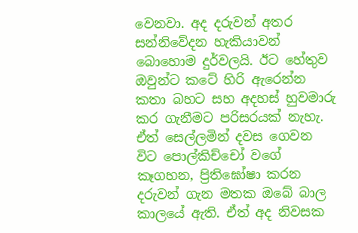වෙනවා. අද දරුවන් අතර සන්නිවේදන හැකියාවන් බොහොම දුර්වලයි. ඊට හේතුව ඔවුන්ට කටේ හිරි ඇරෙන්න කතා බහට සහ අදහස් හුවමාරු කර ගැනීමට පරිසරයක් නැහැ. ඒත් සෙල්ලමින් දවස ගෙවන විට පොල්කිච්චෝ වගේ කෑගහන, ප්‍රිතිඝෝෂා කරන දරුවන් ගැන මතක ඔබේ බාල කාලයේ ඇති. ඒත් අද නිවසක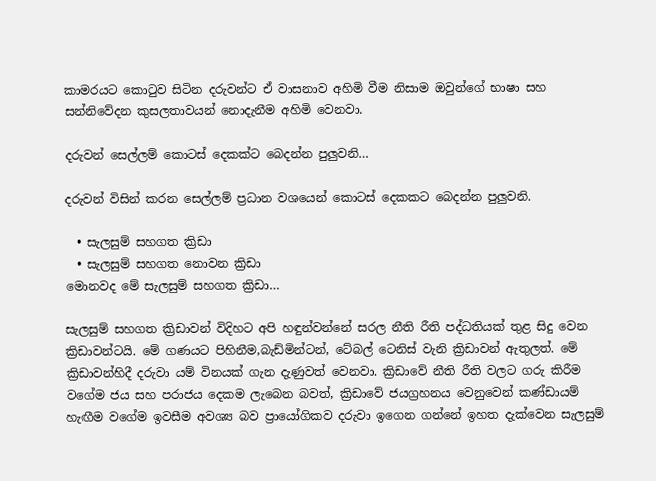කාමරයට කොටුව සිටින දරුවන්ට ඒ වාසනාව අහිමි වීම නිසාම ඔවුන්ගේ භාෂා සහ සන්නිවේදන කුසලතාවයන් නොදැනීම අහිමි වෙනවා.

දරුවන් සෙල්ලම් කොටස් දෙකක්ට බෙදන්න පුලුවනි…

දරුවන් විසින් කරන සෙල්ලම් ප්‍රධාන වශයෙන් කොටස් දෙකකට බෙදන්න පුලුවනි.

  • සැලසුම් සහගත ක්‍රිඩා
  • සැලසුම් සහගත නොවන ක්‍රිඩා
මොනවද මේ සැලසුම් සහගත ක්‍රිඩා…

සැලසුම් සහගත ක්‍රිඩාවන් විදිහට අපි හඳුන්වන්නේ සරල නීති රීති පද්ධතියක් තුළ සිදු වෙන ක්‍රිඩාවන්ටයි. මේ ගණයට පිහිනීම,බැඩ්මින්ටන්, ටේබල් ටෙනිස් වැනි ක්‍රිඩාවන් ඇතුලත්. මේ ක්‍රිඩාවන්හිදී දරුවා යම් විනයක් ගැන දැණුවත් වෙනවා. ක්‍රිඩාවේ නීති රීති වලට ගරු කිරීම වගේම ජය සහ පරාජය දෙකම ලැබෙන බවත්, ක්‍රිඩාවේ ජයග්‍රහනය වෙනුවෙන් කණ්ඩායම් හැඟීම වගේම ඉවසීම අවශ්‍ය බව ප්‍රායෝගිකව දරුවා ඉගෙන ගන්නේ ඉහත දැක්වෙන සැලසුම්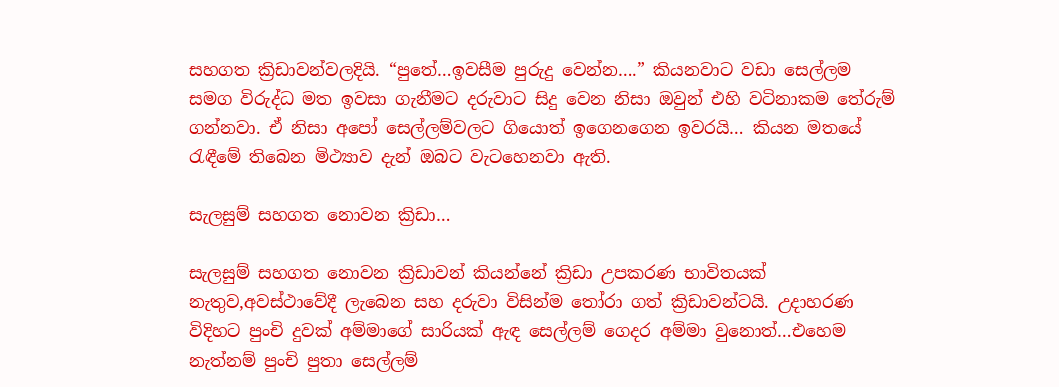සහගත ක්‍රිඩාවන්වලදියි. “පුතේ…ඉවසීම පුරුදු වෙන්න….” කියනවාට වඩා සෙල්ලම සමග විරුද්ධ මත ඉවසා ගැනීමට දරුවාට සිදු වෙන නිසා ඔවුන් එහි වටිනාකම තේරුම් ගන්නවා. ඒ නිසා අපෝ සෙල්ලම්වලට ගියොත් ඉගෙනගෙන ඉවරයි… කියන මතයේ රැඳීමේ තිබෙන මිථ්‍යාව දැන් ඔබට වැටහෙනවා ඇති.

සැලසුම් සහගත නොවන ක්‍රිඩා…

සැලසුම් සහගත නොවන ක්‍රිඩාවන් කියන්නේ ක්‍රිඩා උපකරණ භාවිතයක් නැතුව,අවස්ථාවේදී ලැබෙන සහ දරුවා විසින්ම තෝරා ගත් ක්‍රිඩාවන්ටයි. උදාහරණ විදිහට පුංචි දුවක් අම්මාගේ සාරියක් ඇඳ සෙල්ලම් ගෙදර අම්මා වුනොත්…එහෙම නැත්නම් පුංචි පුතා සෙල්ලම්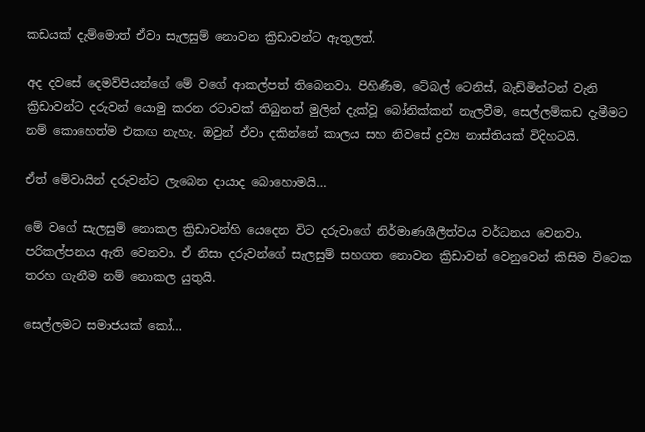කඩයක් දැම්මොත් ඒවා සැලසුම් නොවන ක්‍රිඩාවන්ට ඇතුලත්.

අද දවසේ දෙමව්පියන්ගේ මේ වගේ ආකල්පත් තිබෙනවා. පිහිණීම, ටේබල් ටෙනිස්, බැඩ්මින්ටන් වැනි ක්‍රිඩාවන්ට දරුවන් යොමු කරන රටාවක් තිබුනත් මුලින් දැක්වූ බෝනික්කන් නැලවීම, සෙල්ලම්කඩ දැමීමට නම් කොහෙත්ම එකඟ නැහැ. ඔවුන් ඒවා දකින්නේ කාලය සහ නිවසේ ද්‍රව්‍ය නාස්තියක් විදිහටයි.

ඒත් මේවායින් දරුවන්ට ලැබෙන දායාද බොහොමයි…

මේ වගේ සැලසුම් නොකල ක්‍රිඩාවන්හි යෙදෙන විට දරුවාගේ නිර්මාණශීලීත්වය වර්ධනය වෙනවා. පරිකල්පනය ඇති වෙනවා. ඒ නිසා දරුවන්‍ගේ සැලසුම් සහගත නොවන ක්‍රිඩාවන් වෙනුවෙන් කිසිම විටෙක තරහ ගැනීම නම් නොකල යුතුයි.

සෙල්ලමට සමාජයක් කෝ…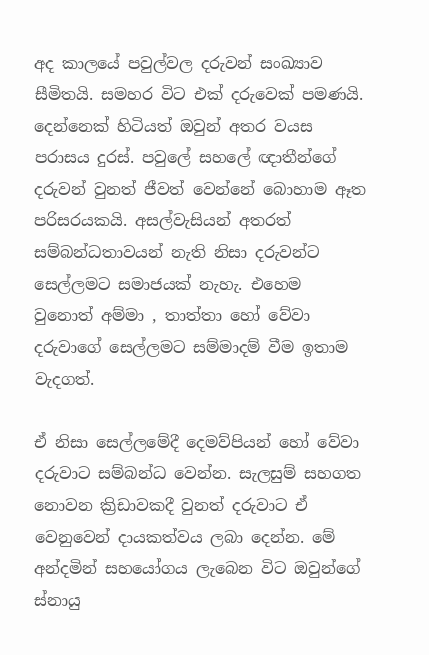අද කාලයේ පවුල්වල දරුවන් සංඛ්‍යාව සීමිතයි. සමහර විට එක් දරුවෙක් පමණයි. දෙ‍න්නෙක් හිටියත් ඔවුන් අතර වයස පරාසය දුරස්. පවුලේ සහලේ ඥාතීන්ගේ දරුවන් වුනත් ජීවත් වෙන්නේ බොහාම ඈත පරිසරයකයි. අසල්වැසියන් අතරත් සම්බන්ධතාවයන් නැති නිසා දරුවන්ට සෙල්ලමට සමාජයක් නැහැ. එහෙම වුනොත් අම්මා , තාත්තා හෝ වේවා දරුවාගේ සෙල්ලමට සම්මාදම් වීම ඉතාම වැදගත්.

ඒ නිසා සෙල්ලමේදී දෙමව්පියන් හෝ වේවා දරුවාට සම්බන්ධ වෙන්න. සැලසුම් සහගත නොවන ක්‍රිඩාවකදී වුනත් දරුවාට ඒ වෙනුවෙන් දායකත්වය ලබා දෙන්න. මේ අන්දමින් සහයෝගය ලැබෙන විට ඔවුන්ගේ ස්නායු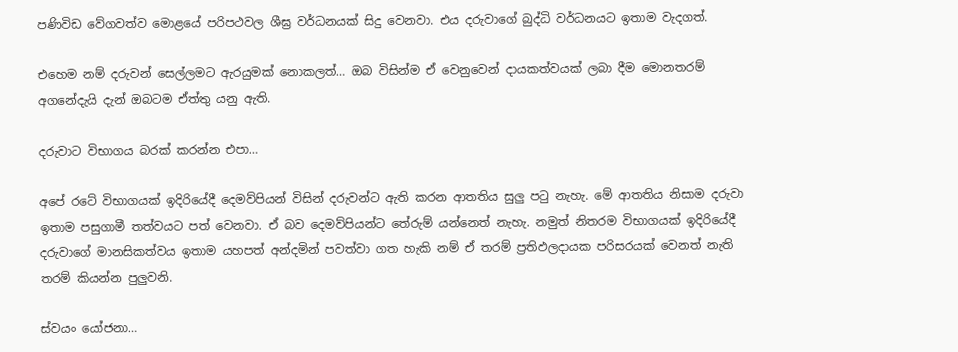පණිවිඩ වේගවත්ව මොළයේ පරිපථවල ශීඝ්‍ර වර්ධනයක් සිදු වෙනවා. එය දරුවාගේ බුද්ධි වර්ධනයට ඉතාම වැදගත්.

එහෙම නම් දරුවන් සෙල්ලමට ඇරයුමක් නොකලත්… ඔබ විසින්ම ඒ වෙනුවෙන් දායකත්වයක් ලබා දීම මොනතරම් අගනේදැයි දැන් ඔබටම ඒත්තු යනු ඇති.

දරුවාට විභාගය බරක් කරන්න එපා…

අපේ රටේ විභාගයක් ඉදිරියේදී දෙමව්පියන් විසින් දරුවන්ට ඇති කරන ආතතිය සුලු පටු නැහැ. මේ ආතතිය නිසාම දරුවා ඉතාම පසුගාමී තත්වයට පත් වෙනවා. ඒ බව දෙමව්පියන්ට තේරුම් යන්නෙත් නැහැ. නමුත් නිතරම විභාගයක් ඉදිරියේදී දරුවාගේ මානසිකත්වය ඉතාම යහපත් අන්දමින් පවත්වා ගත හැකි නම් ඒ තරම් ප්‍රතිඵලදායක පරිසරයක් වෙනත් නැති තරම් කියන්න පුලුවනි.

ස්වයං යෝජනා…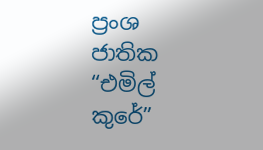ප්‍රංශ ජාතික “එමිල් කුරේ”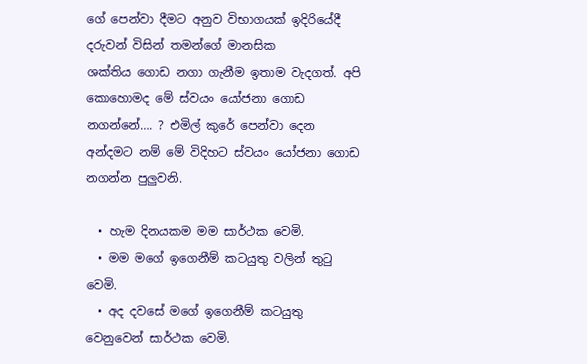ගේ පෙන්වා දීමට අනුව විභාගයක් ඉදිරියේදී දරුවන් විසින් තමන්ගේ මානසික ශක්තිය ‍ගොඩ නගා ගැනීම ඉතාම වැදගත්. අපි කොහොමද මේ ස්වයං යෝජනා ගොඩ නගන්නේ…. ? එමිල් කුරේ පෙන්වා දෙන අන්දමට නම් මේ විදිහට ස්වයං යෝජනා ගොඩ නගන්න පුලුවනි.

  • හැම දිනයකම මම සාර්ථක වෙමි.
  • මම මගේ ඉගෙනීම් කටයුතු වලින් තුටු වෙමි.
  • අද දවසේ මගේ ඉගෙනීම් කටයුතු වෙනුවෙන් සාර්ථක වෙමි.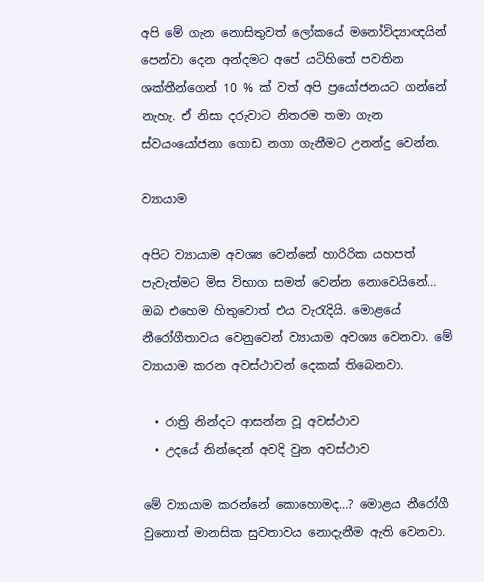අපි මේ ගැන නොසිතුවත් ලෝකයේ මනෝවිද්‍යාඥයින් පෙන්වා දෙන අන්දමට අපේ යටිහිතේ පවතින ශක්තීන්ගෙන් 10 % ක් වත් අපි ප්‍රයෝජනයට ගන්නේ නැහැ. ඒ නිසා දරුවාට නිතරම තමා ගැන ස්වයංයෝජනා ගොඩ නගා ගැනීමට උනන්දු වෙන්න.

ව්‍යායාම

අපිට ව්‍යායාම අවශ්‍ය වෙන්නේ හාරිරික යහපත් පැවැත්මට මිස විභාග සමත් වෙන්න නොවෙයිනේ… ඔබ එහෙම හිතුවොත් එය වැරැදියි. මොළයේ නීරෝගීතාවය වෙනුවෙන් ව්‍යායාම අවශ්‍ය වෙනවා. මේ ව්‍යායාම කරන අවස්ථාවන් දෙකක් තිබෙනවා.

  • රාත්‍රි නින්දට ආසන්න වූ අවස්ථාව
  • උදයේ නින්දෙන් අවදි වුන අවස්ථාව

මේ ව්‍යායාම කරන්නේ කොහොමද…? මොළය නීරෝගී වුනොත් මානසික සුවතාවය නොදැනීම ඇති වෙනවා.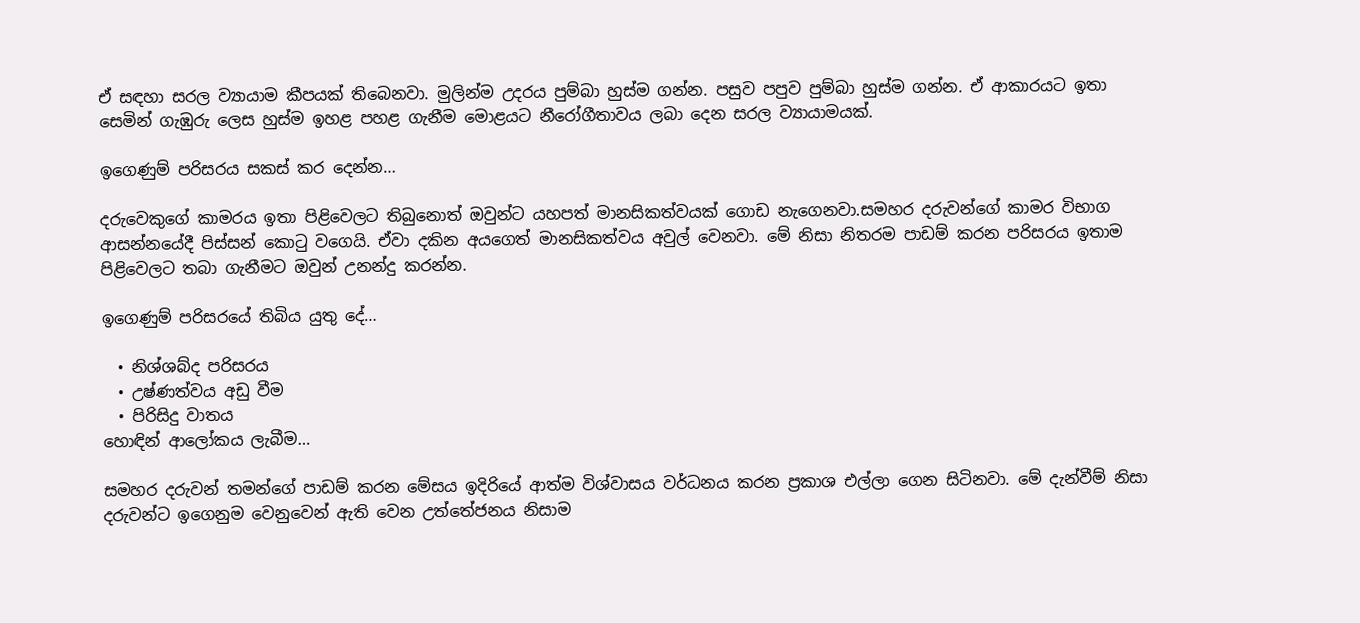ඒ සඳහා සරල ව්‍යායාම කීපයක් තිබෙනවා. මුලින්ම උදරය පුම්බා හුස්ම ගන්න. පසුව පපුව පුම්බා හුස්ම ගන්න. ඒ ආකාරයට ඉතා සෙමින් ගැඹුරු ලෙස හුස්ම ඉහළ පහළ ගැනීම මොළයට නීරෝගීතාවය ලබා දෙන සරල ව්‍යායාමයක්.

ඉගෙණුම් පරිසරය සකස් කර දෙන්න…

දරුවෙකුගේ කාමරය ඉතා පිළිවෙලට තිබුනොත් ඔවුන්ට යහපත් මානසිකත්වයක් ගොඩ නැගෙනවා.සමහර දරුවන්ගේ කාමර විභාග ආසන්නයේදී පිස්සන් කොටු වගෙයි. ඒවා දකින අයගෙත් මානසිකත්වය අවුල් වෙනවා. මේ නිසා නිතරම පාඩම් කරන පරිසරය ඉතාම පිළිවෙලට තබා ගැනීමට ඔවුන් උනන්දු කරන්න.

ඉගෙණුම් පරිසරයේ තිබිය යුතු දේ…

  • නිශ්ශබ්ද පරිසරය
  • උෂ්ණත්වය අඩු වීම
  • පිරිසිදු වාතය
හොඳින් ආලෝකය ලැබීම…

සමහර දරුවන් තමන්ගේ පාඩම් කරන මේසය ඉදිරියේ ආත්ම විශ්වාසය වර්ධනය කරන ප්‍රකාශ එල්ලා ගෙන සිටිනවා. මේ දැන්වීම් නිසා දරුවන්ට ඉගෙනුම වෙනුවෙන් ඇති වෙන උත්තේජනය නිසාම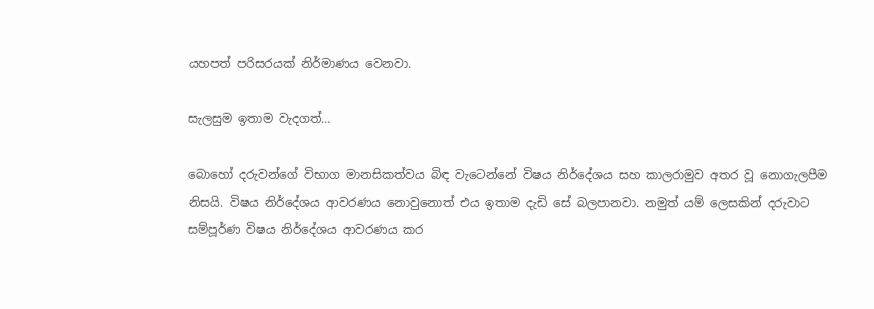යහපත් පරිසරයක් නිර්මාණය වෙනවා.

සැලසුම ඉතාම වැදගත්…

බොහෝ දරුවන්ගේ විභාග මානසිකත්වය බිඳ වැටෙන්නේ විෂය නිර්දේශය සහ කාලරාමුව අතර වූ නොගැලපීම නිසයි. විෂය නිර්දේශය ආවරණය නොවුනොත් එය ඉතාම දැඩි සේ බලපානවා. නමුත් යම් ලෙසකින් දරුවාට සම්පූර්ණ විෂය නිර්දේශය ආවරණය කර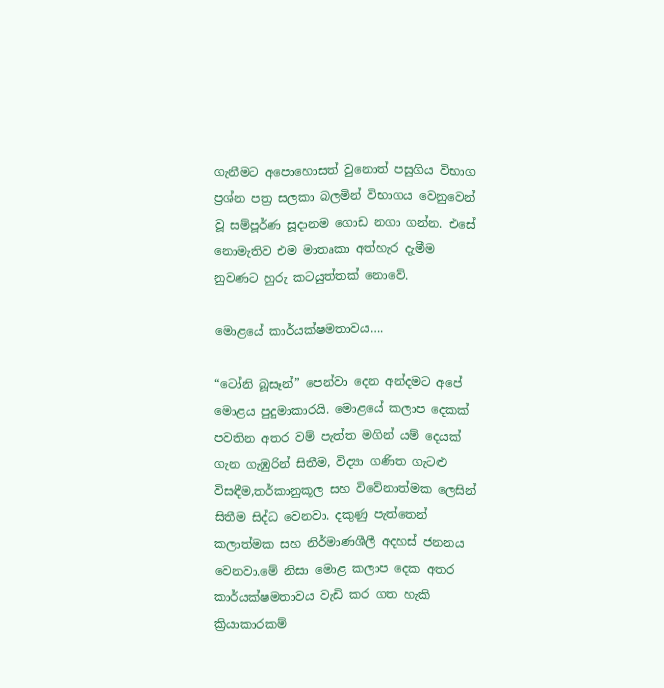ගැනීමට අපොහොසත් වුනොත් පසුගිය විභාග ප්‍රශ්න පත්‍ර සලකා බලමින් විභාගය වෙනුවෙන් වූ සම්පූර්ණ සූදානම ගොඩ නගා ගන්න. එසේ නොමැතිව එම මාතෘකා අත්හැර දැමීම නුවණට හුරු කටයුත්තක් නොවේ.

මොළයේ කාර්යක්ෂමතාවය….

“ටෝනි බූසෑන්” පෙන්වා දෙන අන්දමට අපේ මොළය පුදුමාකාරයි. මොළයේ කලාප දෙකක් පවතින අතර වම් පැත්ත මගින් යම් දෙයක් ගැන ගැඹුරින් සිතීම, විද්‍යා ගණිත ගැටළු විසඳීම,තර්කානුකූල සහ විවේනාත්මක ලෙසින් සිතීම සිද්ධ වෙනවා. දකුණු පැත්තෙන් කලාත්මක සහ නිර්මාණශීලී අදහස් ජනනය වෙනවා.මේ නිසා මොළ කලාප දෙක අතර කාර්යක්ෂමතාවය වැඩි කර ගත හැකි ක්‍රියාකාරකම්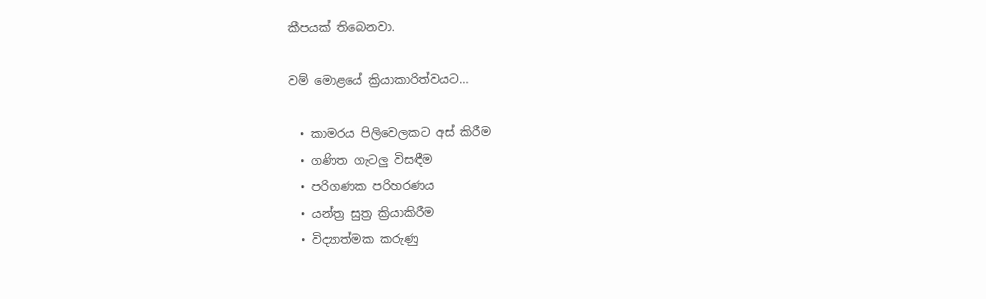කීපයක් තිබෙනවා.

වම් මොළයේ ක්‍රියාකාරිත්වයට…

  • කාමරය පිලිවෙලකට අස් කිරීම
  • ගණිත ගැටලු විසඳීම
  • පරිගණක පරිහරණය
  • යන්ත්‍ර සුත්‍ර ක්‍රියාකිරීම
  • විද්‍යාත්මක කරුණු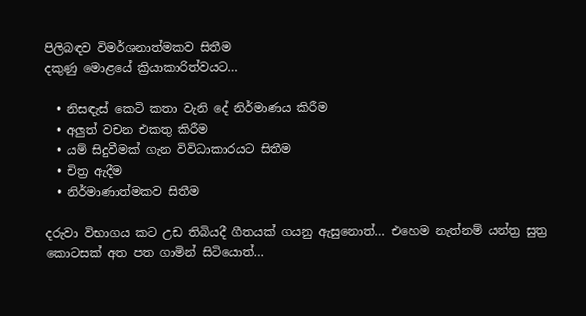පිලිබඳව විමර්ශනාත්මකව සිතීම
දකුණු මොළයේ ක්‍රියාකාරිත්වයට…

  • නිසඳැස් කෙටි කතා වැනි දේ නිර්මාණය කිරීම
  • අලුත් වචන එකතු කිරීම
  • යම් සිදුවීමක් ගැන විවිධාකාරයට සිතීම
  • චිත්‍ර ඇදීම
  • නිර්මාණාත්මකව සිතීම

දරුවා විභාගය කට උඩ තිබියදී ගීතයක් ගයනු ඇසුනොත්… එහෙම නැත්නම් යන්ත්‍ර සුත්‍ර කොටසක් අත පත ගාමින් සිටියොත්…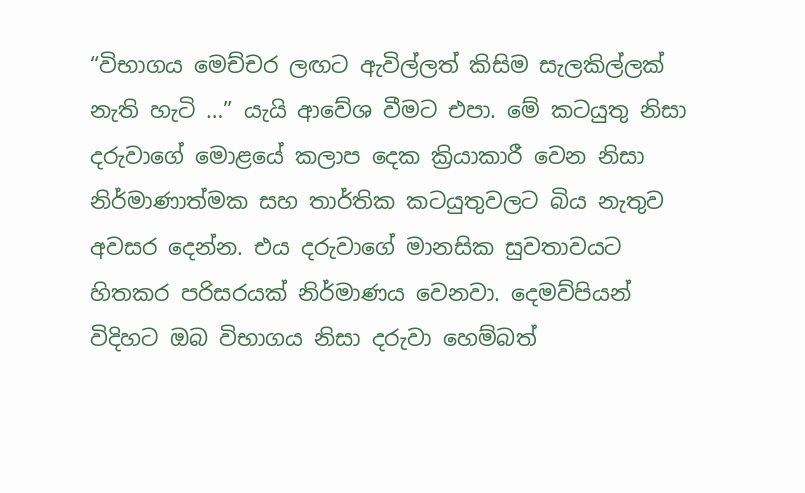“විභාගය මෙච්චර ලඟට ඇවිල්ලත් කිසිම සැලකිල්ලක් නැති හැටි …” යැයි ආවේශ වීමට එපා. මේ කටයුතු නිසා දරුවාගේ මොළයේ කලාප දෙක ක්‍රියාකාරී වෙන නිසා නිර්මාණාත්මක සහ තාර්තික කටයුතුවලට බිය නැතුව අවසර දෙන්න. එය දරුවාගේ මානසික සුවතාවයට හිතකර පරිසරයක් නිර්මාණය වෙනවා. දෙමව්පියන් විදිහට ඔබ විභාගය නිසා දරුවා හෙම්බත්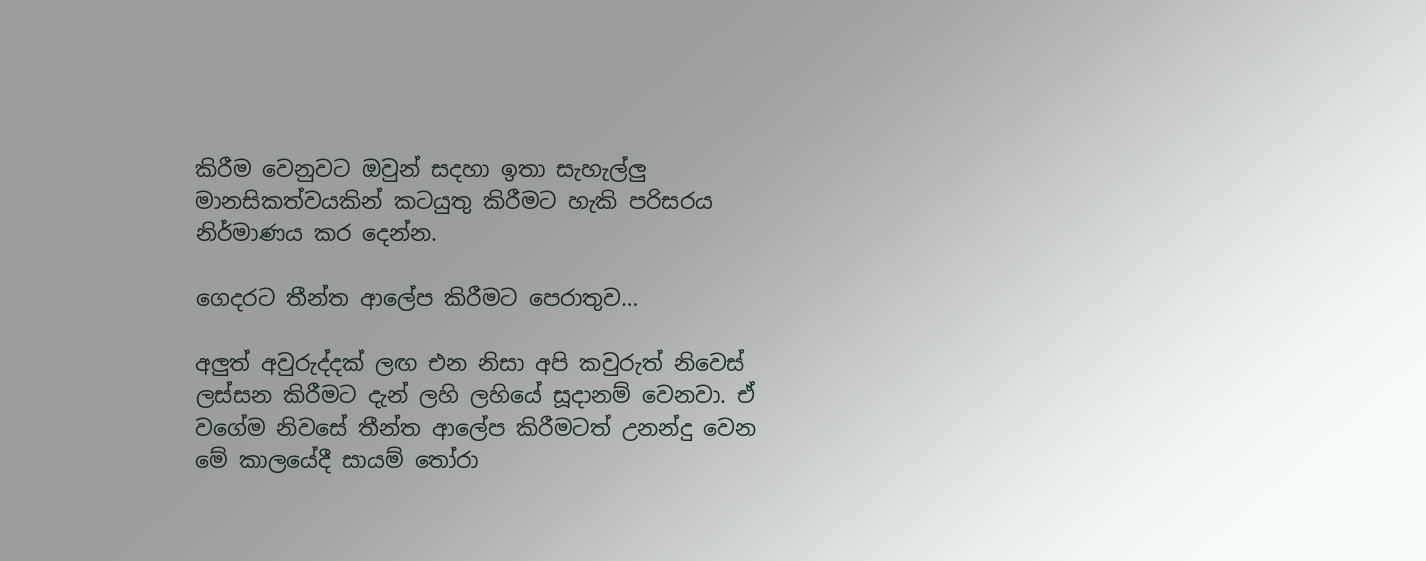කිරීම වෙනුවට ඔවුන් සදහා ඉතා සැහැල්ලු මානසිකත්වයකින් කටයුතු කිරීමට හැකි පරිසරය නිර්මාණය කර දෙන්න.

ගෙදරට තීන්ත ආලේප කිරීමට පෙරාතුව…

අලුත් අවුරුද්දක් ලඟ එන නිසා අපි කවුරුත් නිවෙස් ලස්සන කිරීමට දැන් ලහි ලහියේ සූදානම් වෙනවා. ඒ වගේම නිවසේ තීන්ත ආලේප කිරීමටත් උනන්දු වෙන මේ කාලයේදී සායම් තෝරා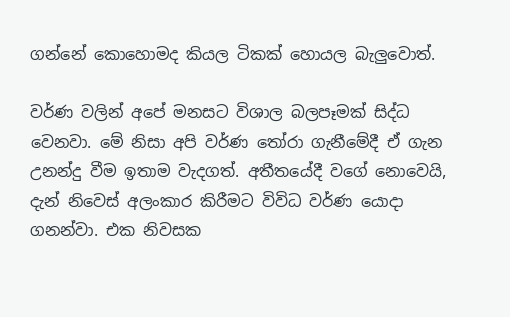ගන්නේ කොහොමද කියල ටිකක් හොයල බැලුවොත්.

වර්ණ වලින් අපේ මනසට විශාල බලපෑමක් සිද්ධ වෙනවා. මේ නිසා අපි වර්ණ තෝරා ගැනීමේදී ඒ ගැන උනන්දු වීම ඉතාම වැදගත්. අතීතයේදී වගේ නොවෙයි, දැන් නිවෙස් අලංකාර කිරීමට විවිධ වර්ණ යොදා ගනන්වා. එක නිවසක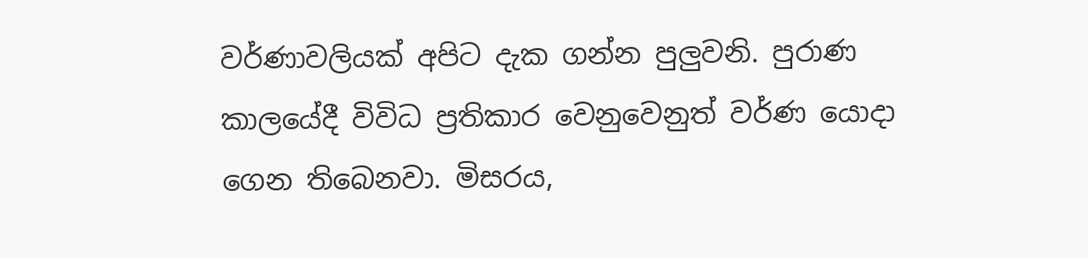වර්ණාවලියක් අපිට දැක ගන්න පුලුවනි. පුරාණ කාලයේදී විවිධ ප්‍රතිකාර වෙනුවෙනුත් වර්ණ යොදා ගෙන තිබෙනවා. මිසරය,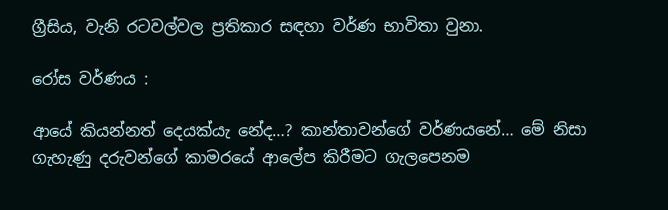ග්‍රීසිය, වැනි රටවල්වල ප්‍රතිකාර සඳහා වර්ණ භාවිතා වුනා.

රෝස වර්ණය :

ආයේ කියන්නත් දෙයක්යැ නේද…? කාන්තාවන්ගේ වර්ණයනේ… මේ නිසා ගැහැණු දරුවන්ගේ කාමරයේ ආලේප කිරීමට ගැලපෙනම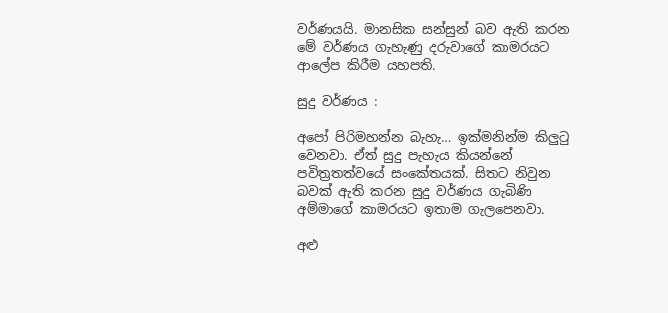වර්ණයයි. මානසික සන්සුන් බව ඇති කරන මේ වර්ණය ගැහැණු දරුවාගේ කාමරයට ආලේප කිරීම යහපති.

සුදු වර්ණය :

අපෝ පිරිමහන්න බැහැ… ඉක්මනින්ම කිලුටු වෙනවා. ඒත් සුදු පැහැය කියන්නේ පවිත්‍රතත්වයේ සංකේතයක්. සිතට නිවුන බවක් ඇති කරන සුදු වර්ණය ගැබිණි අම්මාගේ කාමරයට ඉතාම ගැලපෙනවා.

අළු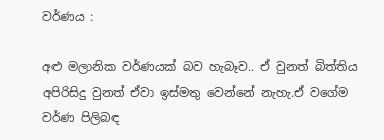වර්ණය :

අළු මලානික වර්ණයක් බව හැබෑව.. ඒ වුනත් බිත්තිය අපිරිසිදු වුනත් ඒවා ඉස්මතු වෙන්නේ නැහැ.ඒ වගේම වර්ණ පිලිබඳ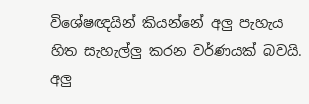විශේෂඥයින් කියන්නේ අලු පැහැය හිත සැහැල්ලු කරන වර්ණයක් බවයි. අලු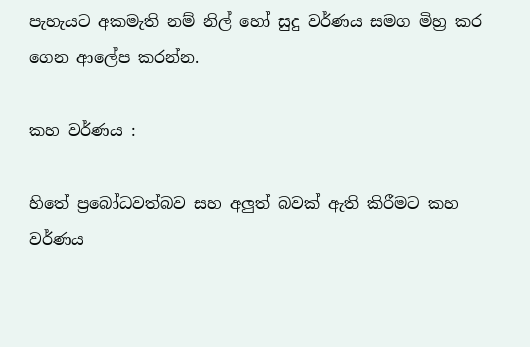පැහැයට අකමැති නම් නිල් හෝ සුදු වර්ණය සමග මිහ්‍ර කර ගෙන ආලේප කරන්න.

කහ වර්ණය :

හිතේ ප්‍රබෝධවත්බව සහ අලුත් බවක් ඇති කිරීමට කහ වර්ණය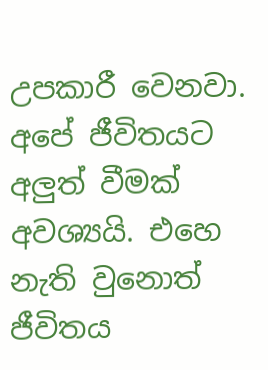උපකාරී වෙනවා. අපේ ජීවිතයට අලුත් වීමක් අවශ්‍යයි. එහෙ නැති වුනොත් ජීවිතය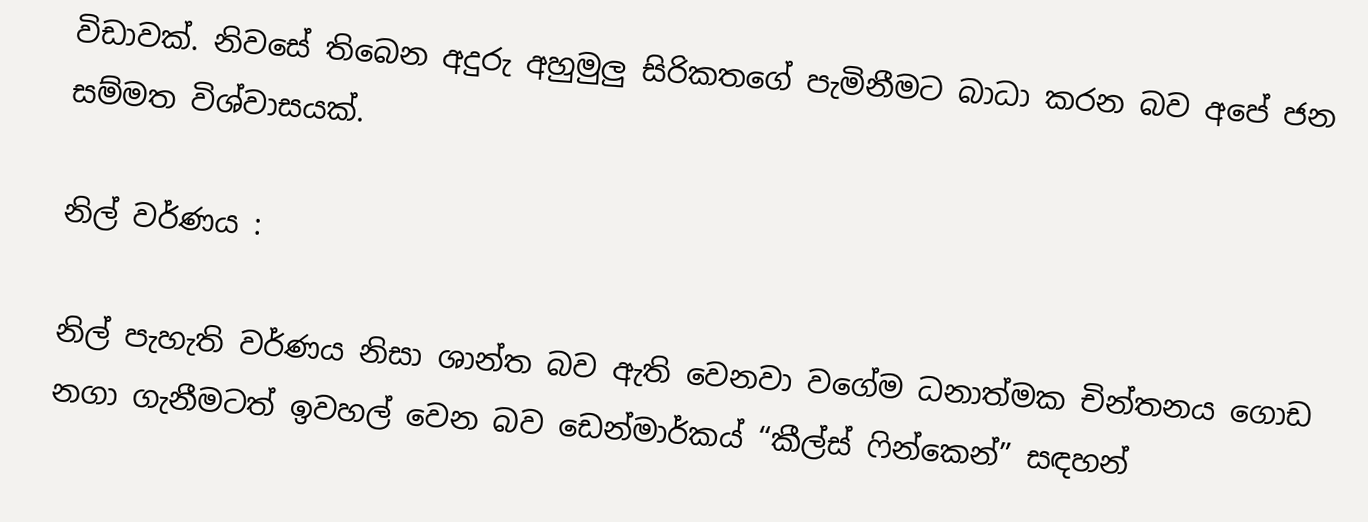විඩාවක්. නිවසේ තිබෙන අදුරු අහුමුලු සිරිකතගේ පැමිනීමට බාධා කරන බව අපේ ජන සම්මත විශ්වාසයක්.

නිල් වර්ණය :

නිල් පැහැති වර්ණය නිසා ශාන්ත බව ඇති වෙනවා වගේම ධනාත්මක චින්තනය ගොඩ නගා ගැනීමටත් ඉවහල් වෙන බව ඩෙන්මාර්කය් “කීල්ස් ‍ෆින්කෙන්” සඳහන්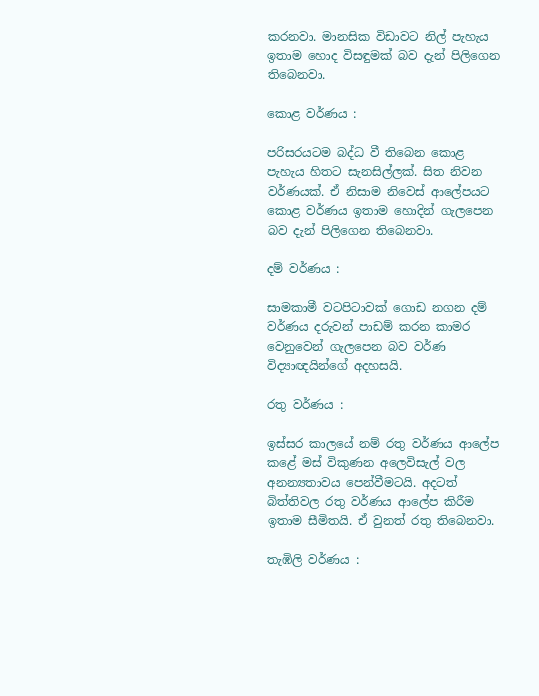කරනවා. මානසික විඩාවට නිල් පැහැය ඉතාම හොද විසඳුමක් බව දැන් පිලිගෙන තිබෙනවා.

කොළ වර්ණය :

පරිසරයටම බද්ධ වී තිබෙන කොළ පැහැය හිතට සැනසිල්ලක්. සිත නිවන වර්ණයක්. ඒ නිසාම නිවෙස් ආලේපයට කොළ වර්ණය ඉතාම හොදින් ගැලපෙන බව දැන් පිලිගෙන තිබෙනවා.

දම් වර්ණය :

සාමකාමී වටපිටාවක් ගොඩ නගන දම් වර්ණය දරුවන් පාඩම් කරන කාමර වෙනුවෙන් ගැලපෙන බව වර්ණ විද්‍යාඥයින්ගේ අදහසයි.

රතු වර්ණය :

ඉස්සර කාලයේ නම් රතු වර්ණය ආලේප කළේ මස් විකුණන අලෙවිසැල් වල අනන්‍යතාවය පෙන්වීමටයි. අදටත් බිත්තිවල රතු වර්ණය ආලේප කිරීම ඉතාම සීමිතයි. ඒ වුනත් රතු තිබෙනවා.

තැඹිලි වර්ණය :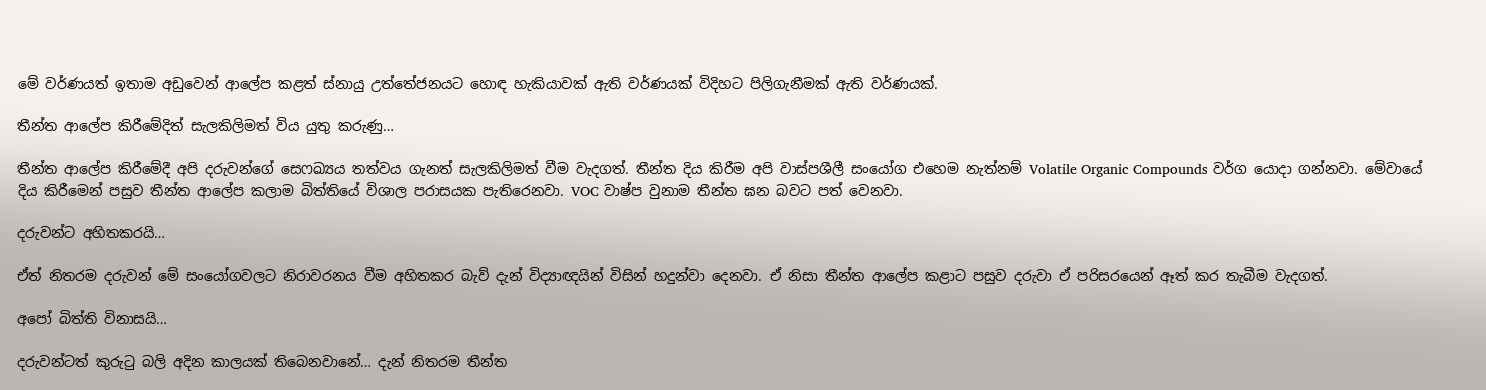මේ වර්ණයත් ඉතාම අඩුවෙන් ආලේප කළත් ස්නායු උත්තේජනයට හොඳ හැකියාවක් ඇති වර්ණයක් විදිහට පිලිගැනීමක් ඇති වර්ණයක්.

තීන්ත ආලේප කිරීමේදිත් සැලකිලිමත් විය යුතු කරුණු…

තීන්ත ආලේප කිරීමේදී අපි දරුවන්ගේ සෙෆඛ්‍යය තත්වය ගැනත් සැලකිලිමත් වීම වැදගත්. තීන්ත දිය කිරීම අපි වාස්පශීලී සංයෝග එහෙම නැත්නම් Volatile Organic Compounds වර්ග යොදා ගන්නවා. මේවායේ දිය කිරීමෙන් පසුව තීන්ත ආලේප කලාම බිත්තියේ විශාල පරාසයක පැතිරෙනවා. VOC වාෂ්ප වුනාම තීන්ත ඝන බවට පත් වෙනවා.

දරුවන්ට අහිතකරයි…

ඒත් නිතරම දරුවන් මේ සංයෝගවලට නිරාවරනය වීම අහිතකර බැව් දැන් විද්‍යාඥයින් විසින් හදුන්වා දෙනවා. ඒ නිසා තීන්ත ආලේප කළාට පසුව දරුවා ඒ පරිසරයෙන් ඈත් කර තැබීම වැදගත්.

අපෝ බිත්ති විනාසයි…

දරුවන්ටත් කුරුටු බලි අදින කාලයක් තිබෙනවානේ… දැන් නිතරම තීන්ත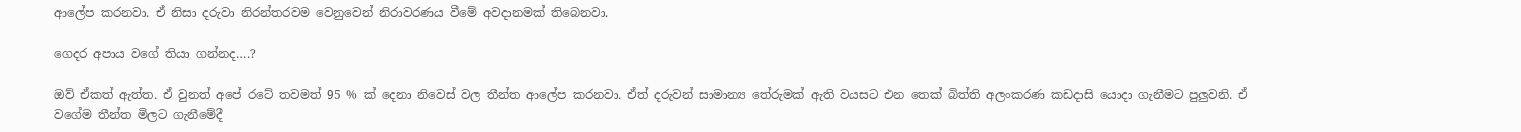ආලේප කරනවා. ඒ නිසා දරුවා නිරන්තරවම වෙනුවෙන් නිරාවරණය වීමේ අවදානමක් තිබෙනවා.

ගෙදර අපාය වගේ තියා ගන්නද….?

ඔව් ඒකත් ඇත්ත. ඒ වුනත් අපේ රටේ තවමත් 95 % ක් දෙනා නිවෙස් වල තීන්ත ආලේප කරනවා. ඒත් දරුවන් සාමාන්‍ය තේරුමක් ඇති වයසට එන තෙක් බිත්ති අලංකරණ කඩදාසි යොදා ගැනීමට පුලුවනි. ඒ වගේම තීන්ත මිලට ගැනීමේදී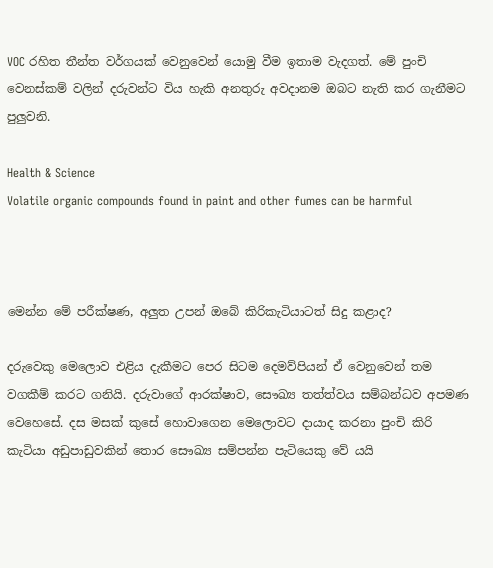VOC රහිත තීන්ත වර්ගයක් වෙනුවෙන් යොමු වීම ඉතාම වැදගත්. මේ පුංචි වෙනස්කම් වලින් දරුවන්ට විය හැකි අනතුරු අවදානම ඔබට නැති කර ගැනීමට පුලුවනි.

Health & Science
Volatile organic compounds found in paint and other fumes can be harmful



මෙන්න මේ පරීක්ෂණ, අලුත උපන් ඔබේ කිරිකැටියාටත් සිදු කළාද?

දරුවෙකු මෙලොව එළිය දැකීමට පෙර සිටම දෙමව්පියන් ඒ වෙනුවෙන් තම වගකීම් කරට ගනියි. දරුවාගේ ආරක්ෂාව, සෞඛ්‍ය තත්ත්වය සම්බන්ධව අපමණ වෙහෙසේ. දස මසක් කුසේ හොවාගෙන මෙලොවට දායාද කරනා පුංචි කිරි කැටියා අඩුපාඩුවකින් තොර සෞඛ්‍ය සම්පන්න පැටියෙකු වේ යයි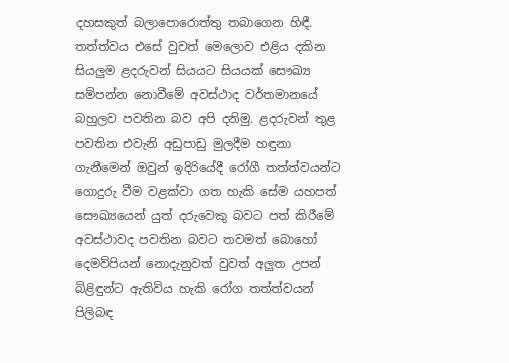දහසකුත් බලාපොරොත්තු තබාගෙන හිඳී. තත්ත්වය එසේ වුවත් මෙලොව එළිය දකින සියලුම ළදරුවන් සියයට සියයක් සෞඛ්‍ය සම්පන්න නොවීමේ අවස්ථාද වර්තමානයේ බහුලව පවතින බව අපි දනිමු. ළදරුවන් තුළ පවතින එවැනි අඩුපාඩු මුලදීම හඳුනා ගැනීමෙන් ඔවුන් ඉදිරියේදී රෝගී තත්ත්වයන්ට ගොදුරු වීම වළක්වා ගත හැකි සේම යහපත් සෞඛ්‍යයෙන් යුත් දරුවෙකු බවට පත් කිරීමේ අවස්ථාවද පවතින බවට තවමත් බොහෝ දෙමව්පියන් නොදැනුවත් වුවත් අලුත උපන් බිළිඳුන්ට ඇතිවිය හැකි රෝග තත්ත්වයන් පිලිබඳ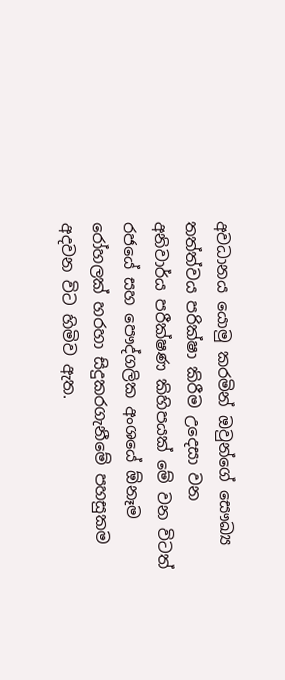අවධානය යොමු කරමින් ඔවුන්ගේ සෞඛ්‍ය තත්ත්වය පරික්ෂා කිරීම උදෙසා වන අනිවාර්ය පරීක්ෂණ කිහිපයක් මේ වන විටත් රජයේ සහ පෞද්ගලික අංශයේ ඕනෑම රෝහලක් හරහා සිදුකරගැනීමේ පහසුකම අදවන විට හිමිව ඇත.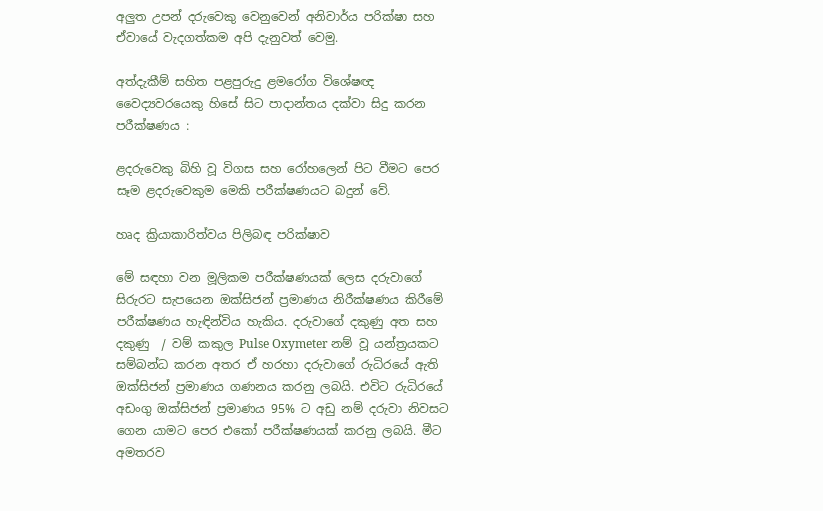අලුත උපන් දරුවෙකු වෙනුවෙන් අනිවාර්ය පරික්ෂා සහ ඒවායේ වැදගත්කම අපි දැනුවත් වෙමු.

අත්දැකීම් සහිත පළපුරුදු ළමරෝග විශේෂඥ වෛද්‍යවරයෙකු හිසේ සිට පාදාන්තය දක්වා සිදු කරන පරීක්ෂණය :

ළදරුවෙකු බිහි වූ විගස සහ රෝහලෙන් පිට වීමට පෙර සෑම ළදරුවෙකුම මෙකි පරීක්ෂණයට බදුන් වේ.

හෘද ක්‍රියාකාරිත්වය පිලිබඳ පරික්ෂාව

මේ සඳහා වන මූලිකම පරීක්ෂණයක් ලෙස දරුවාගේ සිරුරට සැපයෙන ඔක්සිජන් ප්‍රමාණය නිරීක්ෂණය කිරීමේ පරීක්ෂණය හැඳින්විය හැකිය. දරුවාගේ දකුණු අත සහ දකුණු  / වම් කකුල Pulse Oxymeter නම් වූ යන්ත්‍රයකට සම්බන්ධ කරන අතර ඒ හරහා දරුවාගේ රුධිරයේ ඇති ඔක්සිජන් ප්‍රමාණය ගණනය කරනු ලබයි. එවිට රුධිරයේ අඩංගු ඔක්සිජන් ප්‍රමාණය 95% ට අඩු නම් දරුවා නිවසට ගෙන යාමට පෙර එකෝ පරීක්ෂණයක් කරනු ලබයි. මීට අමතරව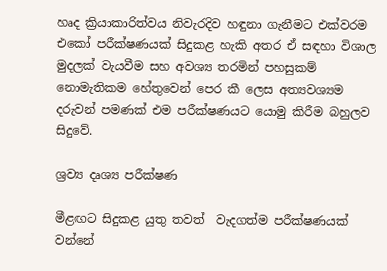හෘද ක්‍රියාකාරිත්වය නිවැරදිව හඳුනා ගැනීමට එක්වරම එකෝ පරීක්ෂණයක් සිදුකළ හැකි අතර ඒ සඳහා විශාල මුදලක් වැයවීම සහ අවශ්‍ය තරමින් පහසුකම් නොමැතිකම හේතුවෙන් පෙර කී ලෙස අත්‍යවශ්‍යම දරුවන් පමණක් එම පරීක්ෂණයට යොමු කිරීම බහුලව සිදුවේ.

ශ්‍රව්‍ය දෘශ්‍ය පරීක්ෂණ

මීළඟට සිදුකළ යුතු තවත්  වැදගත්ම පරීක්ෂණයක් වන්නේ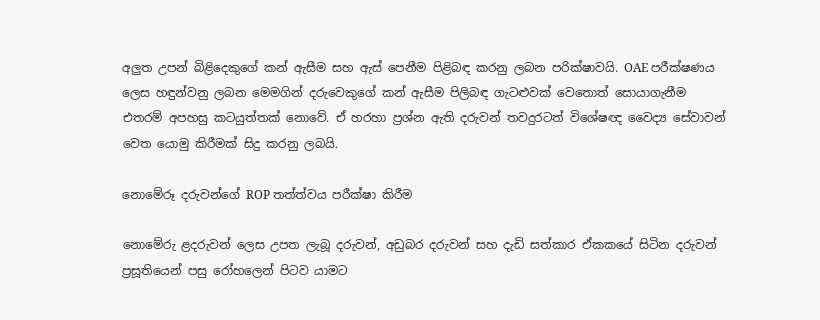අලුත උපන් බිළිදෙකුගේ කන් ඇසීම සහ ඇස් පෙනීම පිළිබඳ කරනු ලබන පරික්ෂාවයි. OAE පරීක්ෂණය ලෙස හඳුන්වනු ලබන මෙමගින් දරුවෙකුගේ කන් ඇසීම පිලිබඳ ගැටළුවක් වෙතොත් සොයාගැනීම එතරම් අපහසු කටයුත්තක් නොවේ. ඒ හරහා ප්‍රශ්න ඇති දරුවන් තවදුරටත් විශේෂඥ වෛද්‍ය සේවාවන් වෙත යොමු කිරීමක් සිදු කරනු ලබයි.

නොමේරූ දරුවන්ගේ ROP තත්ත්වය පරීක්ෂා කිරීම

නොමේරු ළදරුවන් ලෙස උපත ලැබූ දරුවන්, අඩුබර දරුවන් සහ දැඩි සත්කාර ඒකකයේ සිටින දරුවන් ප්‍රසූතියෙන් පසු රෝහලෙන් පිටව යාමට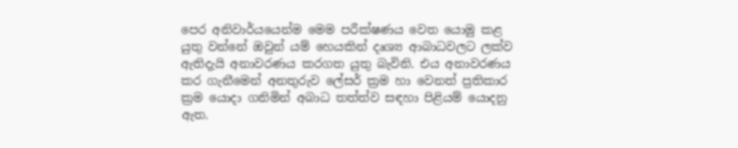පෙර අනිවාර්යයෙන්ම මෙම පරීක්ෂණය වෙත යොමු කළ යුතු වන්නේ ඔවුන් යම් හෙයකින් දෘශ්‍ය ආබාධවලට ලක්ව ඇතිදැයි අනාවරණය කරගත යුතු බැවිනි. එය අනාවරණය කර ගැනීමෙන් අනතුරුව ලේසර් ක්‍රම හා වෙනත් ප්‍රතිකාර ක්‍රම යොදා ගනිමින් අබාධ තත්ත්ව සඳහා පිළියම් යොදනු ඇත.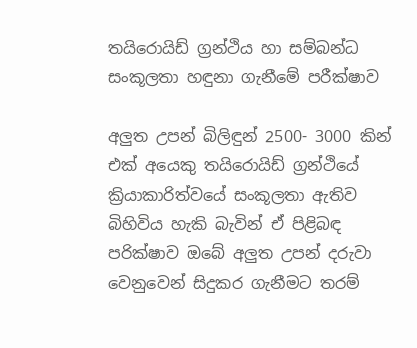තයිරොයිඩ් ග්‍රන්ථිය හා සම්බන්ධ සංකූලතා හඳුනා ගැනීමේ පරීක්ෂාව

අලුත උපන් බිලිඳුන් 2500- 3000 කින් එක් අයෙකු තයිරොයිඩ් ග්‍රන්ථියේ ක්‍රියාකාරිත්වයේ සංකූලතා ඇතිව බිහිවිය හැකි බැවින් ඒ පිළිබඳ පරික්ෂාව ඔබේ අලුත උපන් දරුවා වෙනුවෙන් සිදුකර ගැනීමට තරම්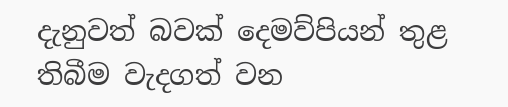දැනුවත් බවක් දෙමව්පියන් තුළ තිබීම වැදගත් වන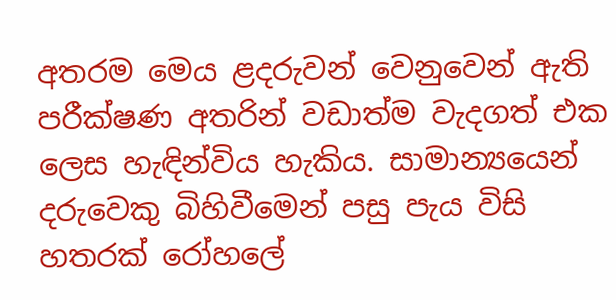අතරම මෙය ළදරුවන් වෙනුවෙන් ඇති පරීක්ෂණ අතරින් වඩාත්ම වැදගත් එක ලෙස හැඳින්විය හැකිය. සාමාන්‍යයෙන් දරුවෙකු බිහිවීමෙන් පසු පැය විසි හතරක් රෝහලේ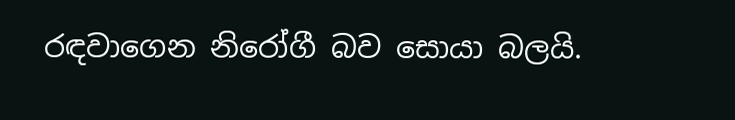රඳවාගෙන නිරෝගී බව සොයා බලයි.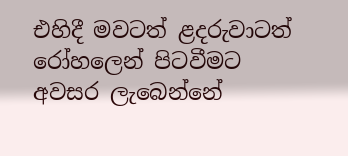එහිදී මවටත් ළදරුවාටත් රෝහලෙන් පිටවීමට අවසර ලැබෙන්නේ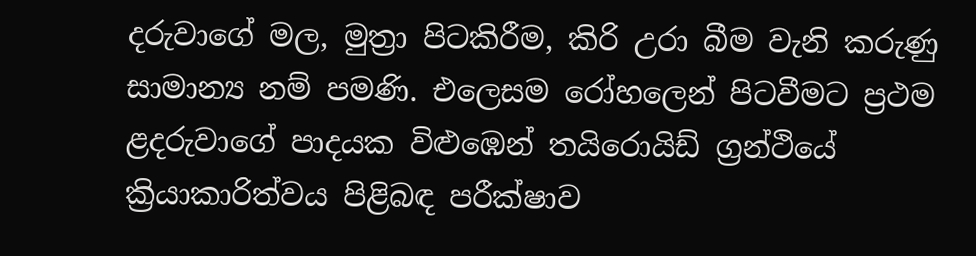දරුවාගේ මල, මුත්‍රා පිටකිරීම, කිරි උරා බීම වැනි කරුණු සාමාන්‍ය නම් පමණි. එලෙසම රෝහලෙන් පිටවීමට ප්‍රථම ළදරුවාගේ පාදයක විළුඹෙන් තයිරොයිඩ් ග්‍රන්ථියේ ක්‍රියාකාරිත්වය පිළිබඳ පරීක්ෂාව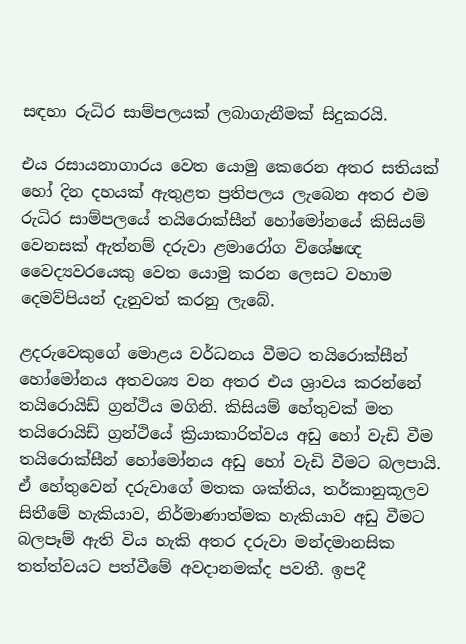සඳහා රුධිර සාම්පලයක් ලබාගැනීමක් සිදුකරයි.

එය රසායනාගාරය වෙත යොමු කෙරෙන අතර සතියක් හෝ දින දහයක් ඇතුළත ප්‍රතිපලය ලැබෙන අතර එම රුධිර සාම්පලයේ තයිරොක්සීන් හෝමෝනයේ කිසියම් වෙනසක් ඇත්නම් දරුවා ළමාරෝග විශේෂඥ වෛද්‍යවරයෙකු වෙත යොමු කරන ලෙසට වහාම දෙමව්පියන් දැනුවත් කරනු ලැබේ.

ළදරුවෙකුගේ මොළය වර්ධනය වීමට තයිරොක්සීන් හෝමෝනය අතවශ්‍ය වන අතර එය ශ්‍රාවය කරන්නේ තයිරොයිඩ් ග්‍රන්ථිය මගිනි. කිසියම් හේතුවක් මත තයිරොයිඩ් ග්‍රන්ථියේ ක්‍රියාකාරිත්වය අඩු හෝ වැඩි වීම තයිරොක්සීන් හෝමෝනය අඩු හෝ වැඩි වීමට බලපායි. ඒ හේතුවෙන් දරුවාගේ මතක ශක්තිය, තර්කානුකූලව සිතීමේ හැකියාව, නිර්මාණාත්මක හැකියාව අඩු වීමට බලපෑම් ඇති විය හැකි අතර දරුවා මන්දමානසික තත්ත්වයට පත්වීමේ අවදානමක්ද පවතී. ඉපදී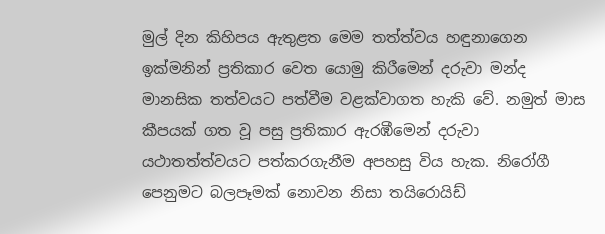මුල් දින කිහිපය ඇතුළත මෙම තත්ත්වය හඳුනාගෙන ඉක්මනින් ප්‍රතිකාර වෙත යොමු කිරීමෙන් දරුවා මන්ද මානසික තත්වයට පත්වීම වළක්වාගත හැකි වේ. නමුත් මාස කීපයක් ගත වූ පසු ප්‍රතිකාර ඇරඹීමෙන් දරුවා යථාතත්ත්වයට පත්කරගැනීම අපහසු විය හැක. නිරෝගී පෙනුමට බලපෑමක් නොවන නිසා තයිරොයිඩ්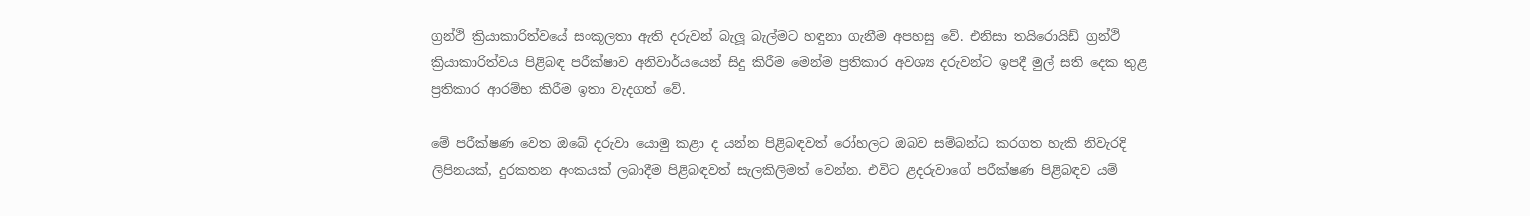ග්‍රන්ථි ක්‍රියාකාරිත්වයේ සංකූලතා ඇති දරුවන් බැලූ බැල්මට හඳුනා ගැනීම අපහසු වේ. එනිසා තයිරොයිඩ් ග්‍රන්ථි ක්‍රියාකාරිත්වය පිළිබඳ පරීක්ෂාව අනිවාර්යයෙන් සිදු කිරීම මෙන්ම ප්‍රතිකාර අවශ්‍ය දරුවන්ට ඉපදී මුල් සති දෙක තුළ ප්‍රතිකාර ආරම්භ කිරීම ඉතා වැදගත් වේ.

මේ පරීක්ෂණ වෙත ඔබේ දරුවා යොමු කළා ද යන්න පිළිබඳවත් රෝහලට ඔබව සම්බන්ධ කරගත හැකි නිවැරදි ලිපිනයක්, දුරකතන අංකයක් ලබාදීම පිළිබඳවත් සැලකිලිමත් වෙන්න. එවිට ළදරුවාගේ පරීක්ෂණ පිළිබඳව යම්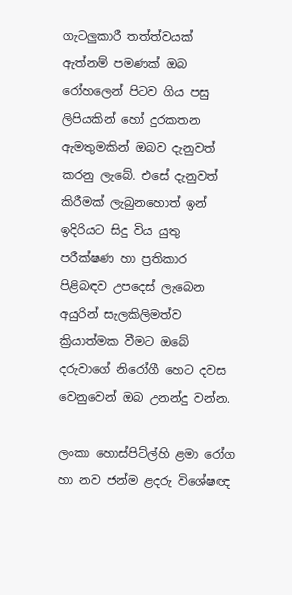ගැටලුකාරී තත්ත්වයක් ඇත්නම් පමණක් ඔබ රෝහලෙන් පිටව ගිය පසු ලිපියකින් හෝ දුරකතන ඇමතුමකින් ඔබව දැනුවත් කරනු ලැබේ. එසේ දැනුවත් කිරීමක් ලැබුනහොත් ඉන් ඉදිරියට සිදු විය යුතු පරීක්ෂණ හා ප්‍රතිකාර පිළිබඳව උපදෙස් ලැබෙන අයුරින් සැලකිලිමත්ව ක්‍රියාත්මක වීමට ඔබේ දරුවාගේ නිරෝගී හෙට දවස වෙනුවෙන් ඔබ උනන්දු වන්න.

ලංකා හොස්පිට්ල්හි ළමා රෝග හා නව ජන්ම ළදරු විශේෂඥ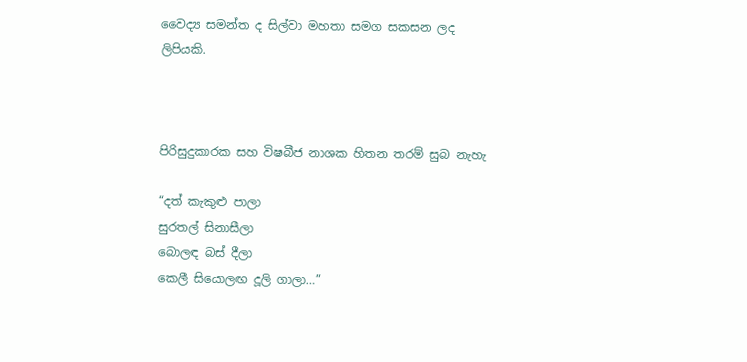වෛද්‍ය සමන්ත ද සිල්වා මහතා සමග සකසන ලද ලිපියකි.



පිරිසුදුකාරක සහ විෂබීජ නාශක හිතන තරම් සුබ නැහැ

“දත් කැකුළු පාලා
සුරතල් සිනාසීලා
බොලඳ බස් දීලා
කෙලී සියොලඟ දූලි ගාලා…”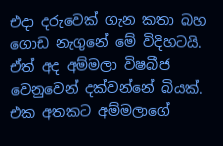එදා දරුවෙක් ගැන කතා බහ ගොඩ නැගුනේ මේ විදිහටයි. ඒත් අද අම්මලා විෂබීජ වෙනුවෙන් දක්වන්නේ බියක්. එක අතකට අම්මලාගේ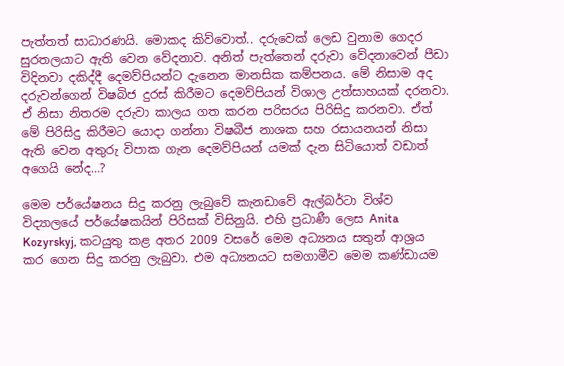පැත්තත් සාධාරණයි. මොකද කිව්වොත්.. දරුවෙක් ලෙඩ වුනාම ගෙදර සුරතලයාට ඇති වෙන වේදනාව. අනිත් පැත්තෙන් දරුවා වේදනාවෙන් පීඩා විදිනවා දකිද්දී දෙමව්පියන්ට දැනෙන මානසික කම්පනය. මේ නිසාම අද දරුවන්ගෙන් විෂබිජ දුරස් කිරීමට දෙමව්පියන් විශාල උත්සාහයක් දරනවා. ඒ නිසා නිතරම දරුවා කාලය ගත කරන පරිසරය පිරිසිදු කරනවා. ඒත් මේ පිරිසිදු කිරීමට යොදා ගන්නා විෂබීජ නාශක සහ රසායනයන් නිසා ඇති වෙන අතුරු විපාක ගැන දෙමව්පියන් යමක් දැන සිටියොත් වඩාත් අගෙයි නේද…?

මෙම පර්යේෂනය සිදු කරනු ලැබුවේ කැනඩාවේ ඇල්බර්ටා විශ්ව විද්‍යාලයේ පර්යේෂකයින් පිරිසක් විසිනුයි. එහි ප්‍රධාණී ලෙස Anita Kozyrskyj, කටයුතු කළ අතර 2009 වසරේ මෙම අධ්‍යනය සතුන් ආශ්‍රය කර ගෙන සිදු කරනු ලැබුවා. එම අධ්‍යනයට සමගාමීව මෙම කණ්ඩායම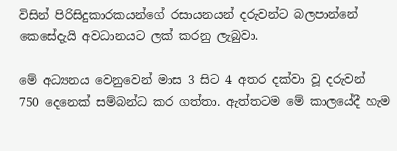විසින් පිරිසිදුකාරකයන්ගේ රසායනයන් දරුවන්ට බලපාන්නේ කෙසේදැයි අවධානයට ලක් කරනු ලැබුවා.

මේ අධ්‍යනය වෙනුවෙන් මාස 3 සිට 4 අතර දක්වා වූ දරුවන් 750 දෙනෙක් සම්බන්ධ කර ගත්තා. ඇත්තටම මේ කාලයේදී හැම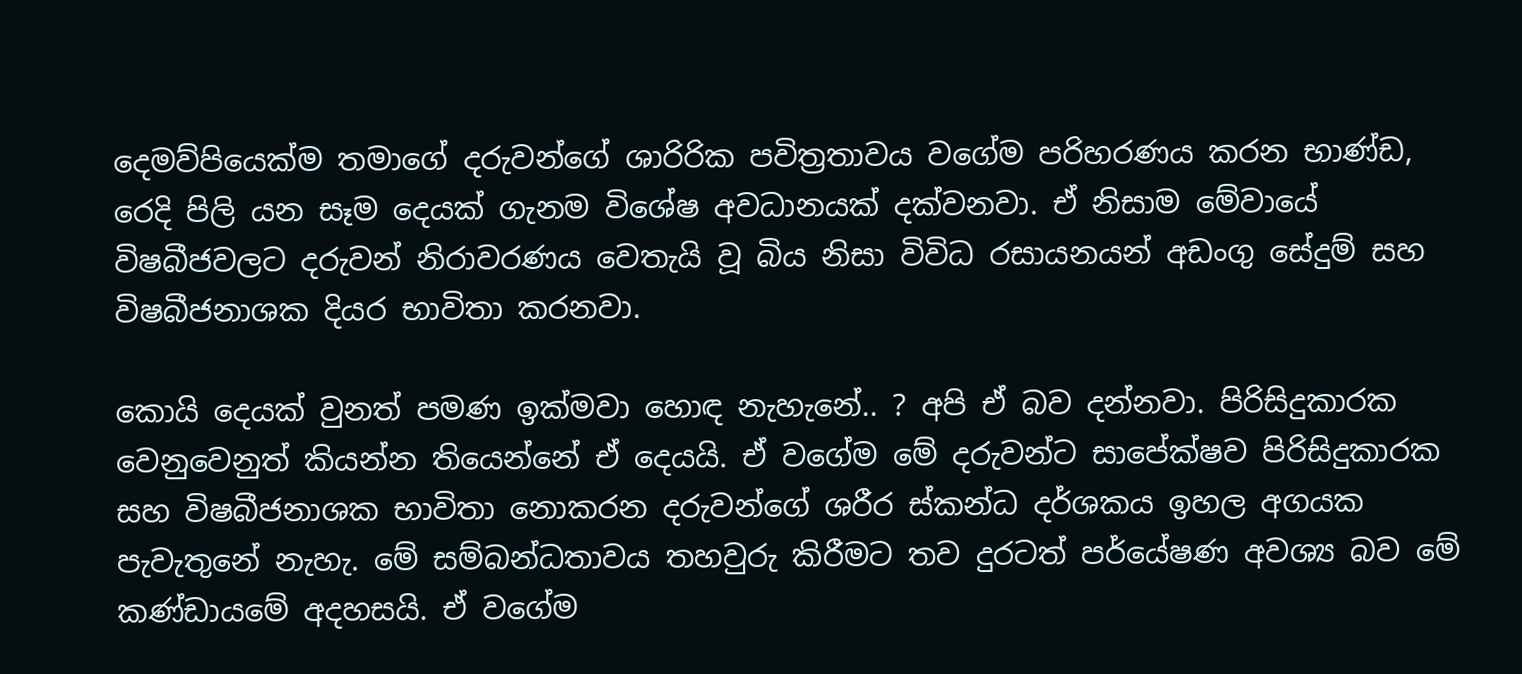දෙමව්පියෙක්ම තමාගේ දරුවන්ගේ ශාරිරික පවිත්‍රතාවය වගේම පරිහරණය කරන භාණ්ඩ, රෙදි පිලි යන සෑම දෙයක් ගැනම විශේෂ අවධානයක් දක්වනවා. ඒ නිසාම මේවායේ විෂබීජවලට දරුවන් නිරාවරණය වෙතැයි වූ බිය නිසා විවිධ රසායනයන් අඩංගු සේදුම් සහ විෂබීජනාශක දියර භාවිතා කරනවා.

කොයි දෙයක් වුනත් පමණ ඉක්මවා හොඳ නැහැනේ.. ? අපි ඒ බව දන්නවා. පිරිසිදුකාරක වෙනුවෙනුත් කියන්න තියෙන්නේ ඒ දෙයයි. ඒ වගේම මේ දරුවන්ට සාපේක්ෂව පිරිසිදුකාරක සහ විෂබීජනාශක භාවිතා නොකරන දරුවන්ගේ ශරීර ස්කන්ධ දර්ශකය ඉහල අගයක පැවැතුනේ නැහැ. මේ සම්බන්ධතාවය තහවුරු කිරීමට තව දුරටත් පර්යේෂණ අවශ්‍ය බව මේ කණ්ඩායමේ අදහසයි. ඒ වගේම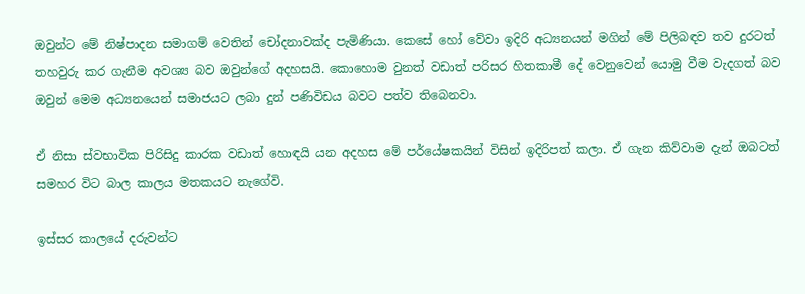ඔවුන්ට මේ නිෂ්පාදන සමාගම් වෙතින් චෝදනාවක්ද පැමිණියා. කෙසේ හෝ වේවා ඉදිරි අධ්‍යනයන් මගින් මේ පිලිබඳව තව දුරටත් තහවුරු කර ගැනීම අවශ්‍ය බව ඔවුන්ගේ අදහසයි. කොහොම වුනත් වඩාත් පරිසර හිතකාමී දේ වෙනුවෙන් යොමු වීම වැදගත් බව ඔවුන් මෙම අධ්‍යනයෙන් සමාජයට ලබා දුන් පණිවිඩය බවට පත්ව තිබෙනවා.

ඒ නිසා ස්වභාවික පිරිසිදු කාරක වඩාත් හොඳයි යන අදහස මේ පර්යේෂකයින් විසින් ඉදිරිපත් කලා. ඒ ගැන කිව්වාම දැන් ඔබටත් සමහර විට බාල කාලය මතකයට නැගේවි.

ඉස්සර කාලයේ දරුවන්ට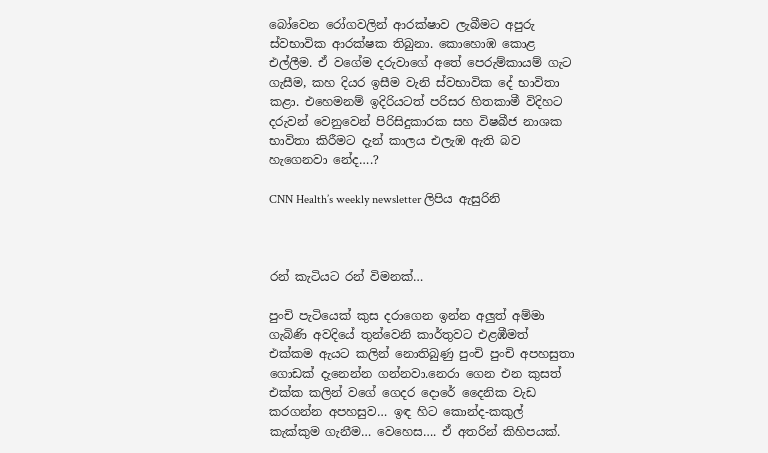බෝවෙන රෝගවලින් ආරක්ෂාව ලැබීමට අපුරු ස්වභාවික ආරක්ෂක තිබුනා. කොහොඹ කොළ එල්ලීම. ඒ වගේම දරුවාගේ අතේ පෙරුම්කායම් ගැට ගැසීම, කහ දියර ඉසීම වැනි ස්වභාවික දේ භාවිතා කළා. එහෙමනම් ඉදිරියටත් පරිසර හිතකාමී විදිහට දරුවන් වෙනුවෙන් පිරිසිදුකාරක සහ විෂබීජ නාශක භාවිතා කිරීමට දැන් කාලය එලැඹ ඇති බව හැගෙනවා නේද….?

CNN Health’s weekly newsletter ලිපිය ඇසුරිනි



රන් කැටියට රන් විමනක්…

පුංචි පැටියෙක් කුස දරාගෙන ඉන්න අලුත් අම්මා ගැබිණි අවදියේ තුන්වෙනි කාර්තුවට එළඹීමත් එක්කම ඇයට කලින් නොතිබුණු පුංචි පුංචි අපහසුතා ගොඩක් දැනෙන්න ගන්නවා.නෙරා ගෙන එන කුසත් එක්ක කලින් වගේ ගෙදර දොරේ දෛනික වැඩ කරගන්න අපහසුව… ඉඳ හිට කොන්ද-කකුල් කැක්කුම ගැනීම… වෙහෙස…. ඒ අතරින් කිහිපයක්.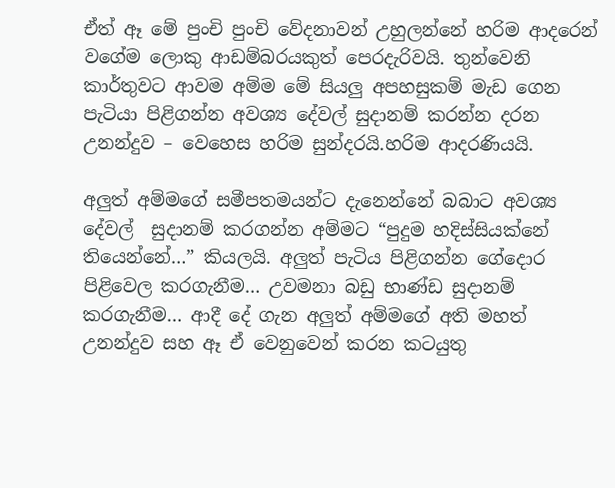ඒත් ඈ මේ පුංචි පුංචි වේදනාවන් උහුලන්නේ හරිම ආදරෙන් වගේම ලොකු ආඩම්බරයකුත් පෙරදැරිවයි. තුන්වෙනි කාර්තුවට ආවම අම්ම මේ සියලු අපහසුකම් මැඩ ගෙන පැටියා පිළිගන්න අවශ්‍ය දේවල් සුදානම් කරන්න දරන උනන්දුව – වෙහෙස හරිම සුන්දරයි.හරිම ආදරණියයි.

අලුත් අම්මගේ සමීපතමයන්ට දැනෙන්නේ බබාට අවශ්‍ය දේවල්  සුදානම් කරගන්න අම්මට “පුදුම හදිස්සියක්නේ තියෙන්නේ…” කියලයි. අලුත් පැටිය පිළිගන්න ගේදොර පිළිවෙල කරගැනීම… උවමනා බඩු භාණ්ඩ සුදානම් කරගැනීම… ආදී දේ ගැන අලුත් අම්මගේ අති මහත් උනන්දුව සහ ඈ ඒ වෙනුවෙන් කරන කටයුතු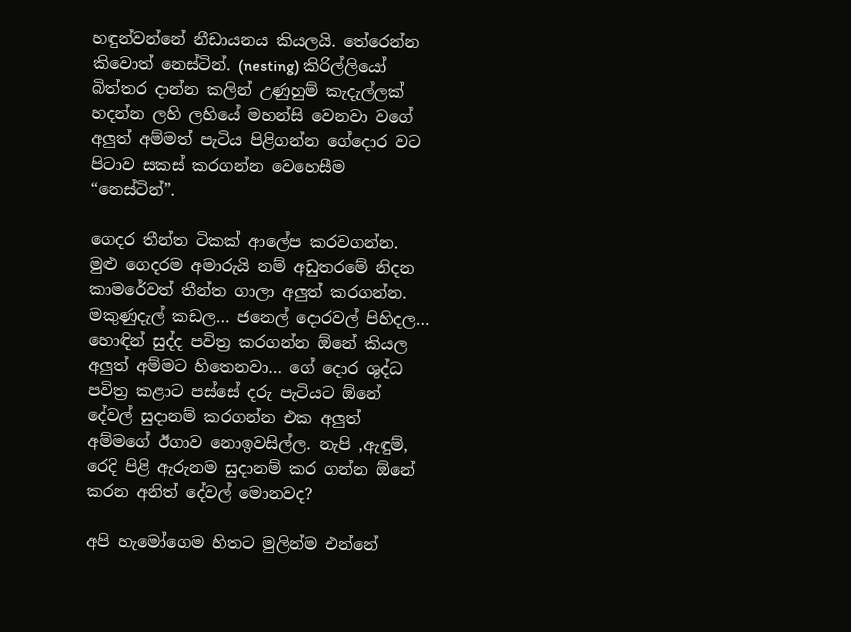හඳුන්වන්නේ නීඩායනය කියලයි. තේරෙන්න කිවොත් නෙස්ටින්. (nesting) කිරිල්ලියෝ බිත්තර දාන්න කලින් උණුහුම් කැදැල්ලක් හදන්න ලහි ලහියේ මහන්සි වෙනවා වගේ අලුත් අම්මත් පැටිය පිළිගන්න ගේදොර වට පිටාව සකස් කරගන්න වෙහෙසීම “නෙස්ටින්”.

ගෙදර තීන්ත ටිකක් ආලේප කරවගන්න. මුළු ගෙදරම අමාරුයි නම් අඩුතරමේ නිදන කාමරේවත් තීන්ත ගාලා අලුත් කරගන්න. මකුණුදැල් කඩල… ජනෙල් දොරවල් පිහිදල… හොඳින් සුද්ද පවිත්‍ර කරගන්න ඕනේ කියල අලුත් අම්මට හිතෙනවා… ගේ දොර ශුද්ධ පවිත්‍ර කළාට පස්සේ දරු පැටියට ඕනේ දේවල් සුදානම් කරගන්න එක අලුත් අම්මගේ ඊගාව නොඉවසිල්ල. නැපි ,ඇඳුම්, රෙදි පිළි ඇරුනම සුදානම් කර ගන්න ඕනේ කරන අනිත් දේවල් මොනවද?

අපි හැමෝගෙම හිතට මුලින්ම එන්නේ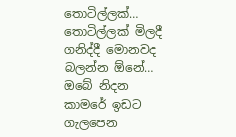තොටිල්ලක්… තොටිල්ලක් මිලදී ගනිද්දී මොනවද බලන්න ඕනේ… ඔබේ නිදන කාමරේ ඉඩට ගැලපෙන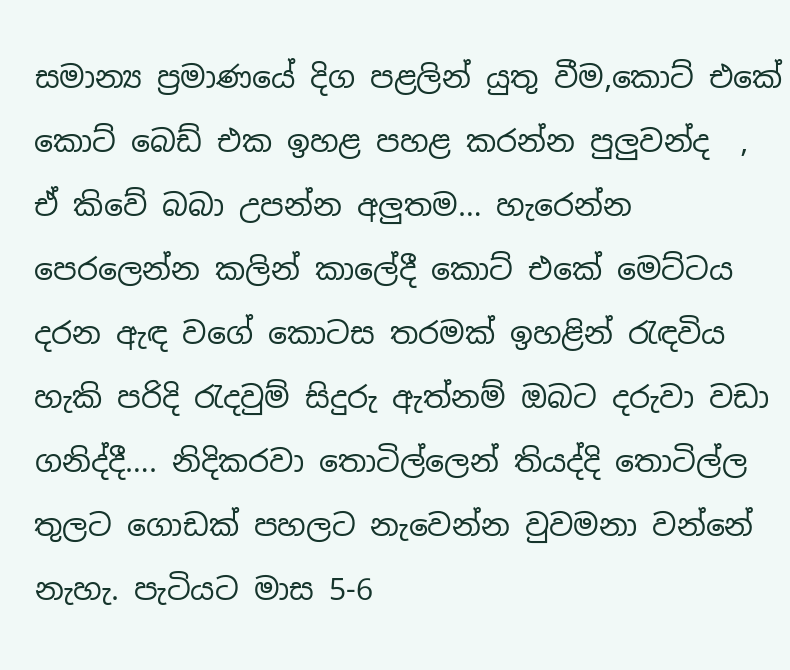සමාන්‍ය ප්‍රමාණයේ දිග පළලින් යුතු වීම,කොට් එකේ කොට් බෙඩ් එක ඉහළ පහළ කරන්න පුලුවන්ද  , ඒ කිවේ බබා උපන්න අලුතම… හැරෙන්න පෙරලෙන්න කලින් කාලේදී කොට් එකේ මෙට්ටය දරන ඇඳ වගේ කොටස තරමක් ඉහළින් රැඳවිය හැකි පරිදි රැදවුම් සිදුරු ඇත්නම් ඔබට දරුවා වඩා ගනිද්දී…. නිදිකරවා තොටිල්ලෙන් තියද්දි තොටිල්ල තුලට ගොඩක් පහලට නැවෙන්න වුවමනා වන්නේ නැහැ. පැටියට මාස 5-6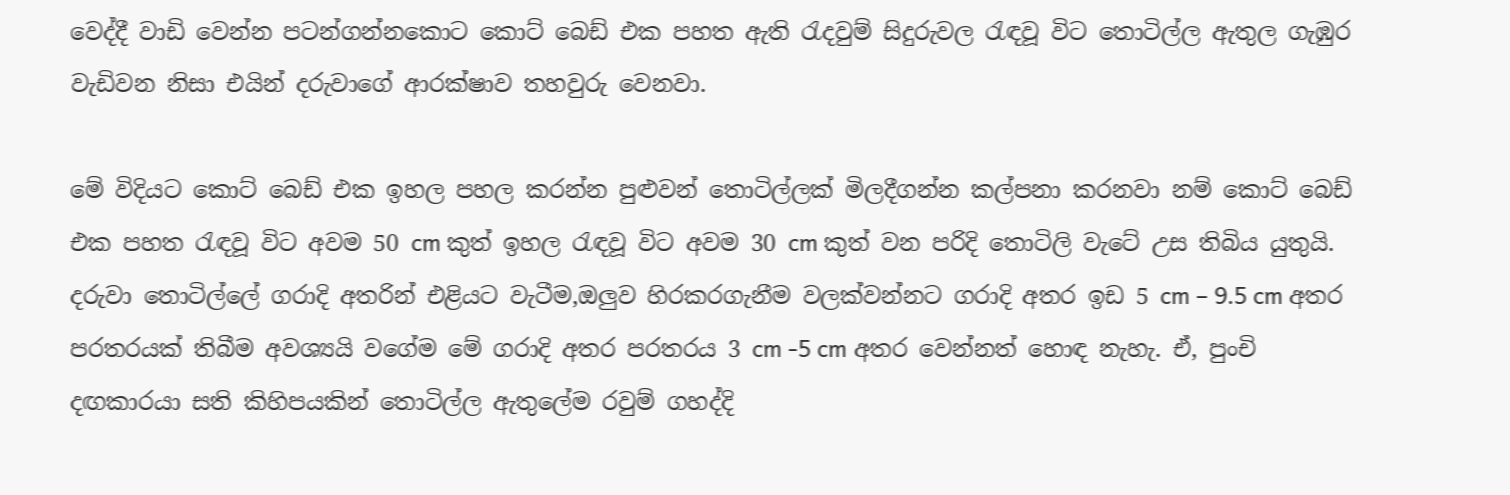වෙද්දී වාඩි වෙන්න පටන්ගන්නකොට කොට් බෙඩ් එක පහත ඇති රැදවුම් සිදුරුවල රැඳවූ විට තොටිල්ල ඇතුල ගැඹුර වැඩිවන නිසා එයින් දරුවාගේ ආරක්ෂාව තහවුරු වෙනවා.

මේ විදියට කොට් බෙඩ් එක ඉහල පහල කරන්න පුළුවන් තොටිල්ලක් මිලදීගන්න කල්පනා කරනවා නම් කොට් බෙඩ් එක පහත රැඳවූ විට අවම 50 cm කුත් ඉහල රැඳවූ විට අවම 30 cm කුත් වන පරිදි තොටිලි වැටේ උස තිබිය යුතුයි. දරුවා තොටිල්ලේ ගරාදි අතරින් එළියට වැටීම,ඔලුව හිරකරගැනීම වලක්වන්නට ගරාදි අතර ඉඩ 5 cm – 9.5 cm අතර පරතරයක් තිබීම අවශ්‍යයි වගේම මේ ගරාදි අතර පරතරය 3 cm -5 cm අතර වෙන්නත් හොඳ නැහැ. ඒ, පුංචි දඟකාරයා සති කිහිපයකින් තොටිල්ල ඇතුලේම රවුම් ගහද්දි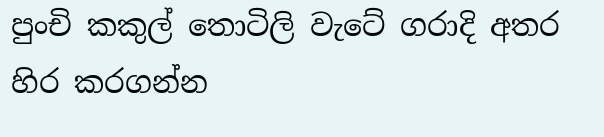පුංචි කකුල් තොටිලි වැටේ ගරාදි අතර හිර කරගන්න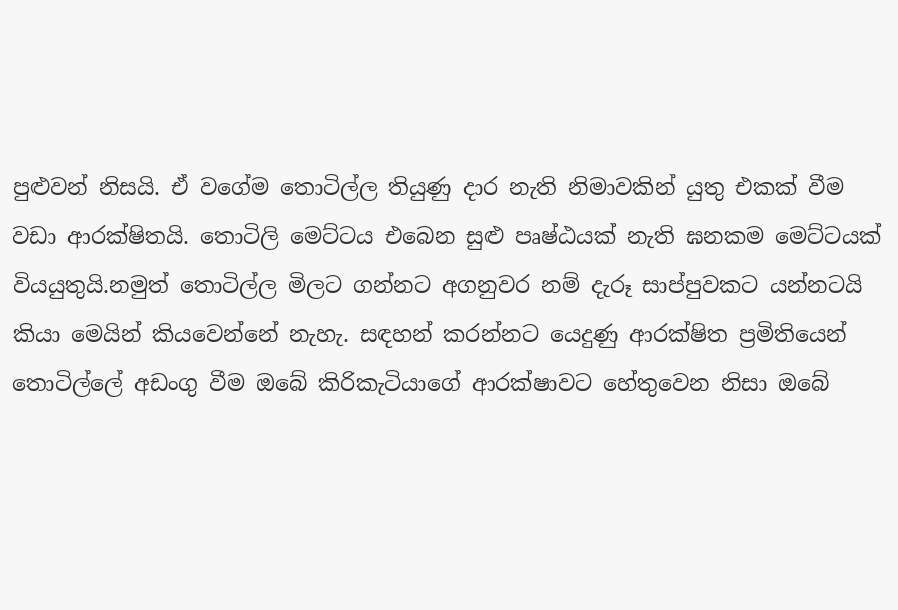පුළුවන් නිසයි. ඒ වගේම තොටිල්ල තියුණු දාර නැති නිමාවකින් යුතු එකක් වීම වඩා ආරක්ෂිතයි. තොටිලි මෙට්ටය එබෙන සුළු පෘෂ්ඨයක් නැති ඝනකම මෙට්ටයක් වියයුතුයි.නමුත් තොටිල්ල මිලට ගන්නට අගනුවර නම් දැරූ සාප්පුවකට යන්නටයි කියා මෙයින් කියවෙන්නේ නැහැ. සඳහන් කරන්නට යෙදුණු ආරක්ෂිත ප්‍රමිතියෙන් තොටිල්ලේ අඩංගු වීම ඔබේ කිරිකැටියාගේ ආරක්ෂාවට හේතුවෙන නිසා ඔබේ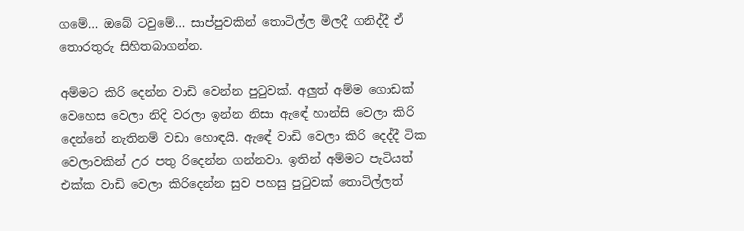ගමේ… ඔබේ ටවුමේ… සාප්පුවකින් තොටිල්ල මිලදී ගනිද්දී ඒ තොරතුරු සිහිතබාගන්න.

අම්මට කිරි දෙන්න වාඩි වෙන්න පුටුවක්. අලුත් අම්ම ගොඩක් වෙහෙස වෙලා නිදි වරලා ඉන්න නිසා ඇඳේ හාන්සි වෙලා කිරි දෙන්නේ නැතිනම් වඩා හොඳයි. ඇඳේ වාඩි වෙලා කිරි දෙද්දී ටික වෙලාවකින් උර පතු රිදෙන්න ගන්නවා. ඉතින් අම්මට පැටියත් එක්ක වාඩි වෙලා කිරිදෙන්න සුව පහසු පුටුවක් තොටිල්ලත්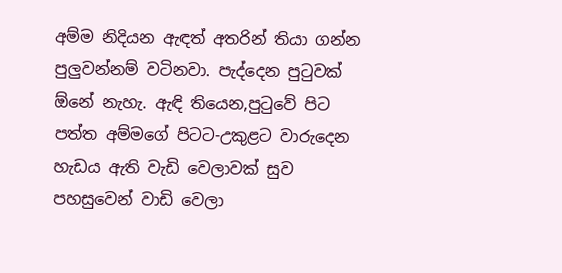අම්ම නිදියන ඇඳත් අතරින් තියා ගන්න පුලුවන්නම් වටිනවා. පැද්දෙන පුටුවක් ඕනේ නැහැ. ඇඳි තියෙන,පුටුවේ පිට පත්ත අම්මගේ පිටට-උකුළට වාරුදෙන හැඩය ඇති වැඩි වෙලාවක් සුව පහසුවෙන් වාඩි වෙලා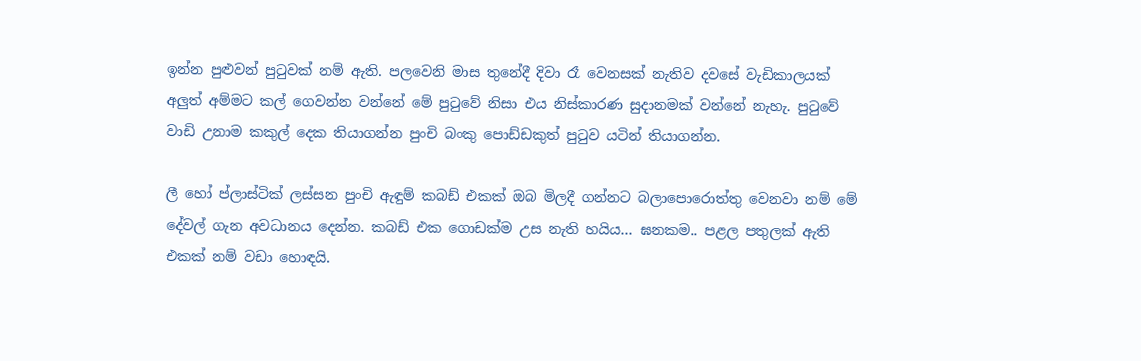ඉන්න පුළුවන් පුටුවක් නම් ඇති. පලවෙනි මාස තුනේදී දිවා රෑ වෙනසක් නැතිව දවසේ වැඩිකාලයක් අලුත් අම්මට කල් ගෙවන්න වන්නේ මේ පුටුවේ නිසා එය නිස්කාරණ සුදානමක් වන්නේ නැහැ. පුටුවේ වාඩි උනාම කකුල් දෙක තියාගන්න පුංචි බංකු පොඩ්ඩකුත් පුටුව යටින් තියාගන්න.

ලී හෝ ප්ලාස්ටික් ලස්සන පුංචි ඇඳුම් කබඩ් එකක් ඔබ මිලදී ගන්නට බලාපොරොත්තු වෙනවා නම් මේ දේවල් ගැන අවධානය දෙන්න. කබඩ් එක ගොඩක්ම උස නැති හයිය… ඝනකම.. පළල පතුලක් ඇති එකක් නම් වඩා හොඳයි.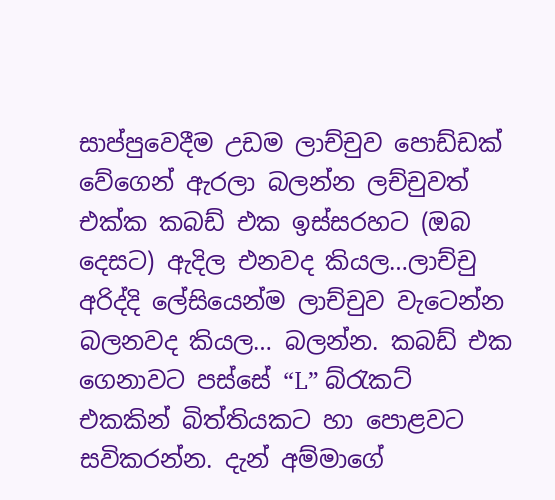සාප්පුවෙදීම උඩම ලාච්චුව පොඩ්ඩක් වේගෙන් ඇරලා බලන්න ලච්චුවත් එක්ක කබඩ් එක ඉස්සරහට (ඔබ දෙසට) ඇදිල එනවද කියල…ලාච්චු අරිද්දි ලේසියෙන්ම ලාච්චුව වැටෙන්න බලනවද කියල… බලන්න. කබඩ් එක ගෙනාවට පස්සේ “L” බ්රැකට් එකකින් බිත්තියකට හා පොළවට සවිකරන්න. දැන් අම්මාගේ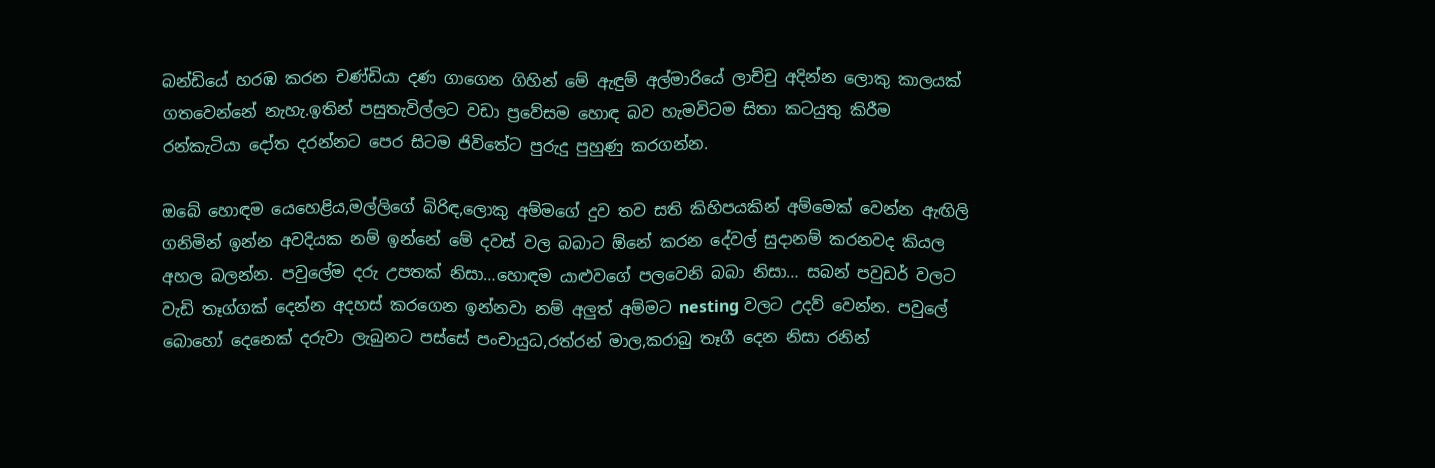බන්ඩියේ හරඹ කරන චණ්ඩියා දණ ගාගෙන ගිහින් මේ ඇඳුම් අල්මාරියේ ලාච්චු අදින්න ලොකු කාලයක් ගතවෙන්නේ නැහැ.ඉතින් පසුතැවිල්ලට වඩා ප්‍රවේසම හොඳ බව හැමවිටම සිතා කටයුතු කිරීම රන්කැටියා දෝත දරන්නට පෙර සිටම ජිවිතේට පුරුදු පුහුණු කරගන්න.

ඔබේ හොඳම යෙහෙළිය,මල්ලිගේ බිරිඳ,ලොකු අම්මගේ දුව තව සති කිහිපයකින් අම්මෙක් වෙන්න ඇඟිලි ගනිමින් ඉන්න අවදියක නම් ඉන්නේ මේ දවස් වල බබාට ඕනේ කරන දේවල් සුදානම් කරනවද කියල අහල බලන්න. පවුලේම දරු උපතක් නිසා…හොඳම යාළුවගේ පලවෙනි බබා නිසා… සබන් පවුඩර් වලට වැඩි තෑග්ගක් දෙන්න අදහස් කරගෙන ඉන්නවා නම් අලුත් අම්මට nesting වලට උදව් වෙන්න. පවුලේ බොහෝ දෙනෙක් දරුවා ලැබුනට පස්සේ පංචායුධ,රත්රන් මාල,කරාබු තෑගී දෙන නිසා රනින්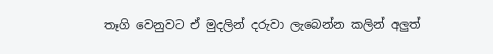තෑගි වෙනුවට ඒ මුදලින් දරුවා ලැබෙන්න කලින් අලුත්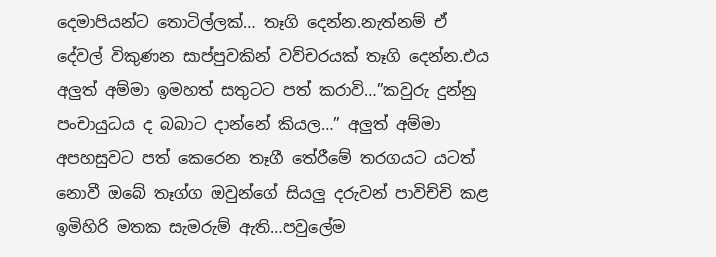දෙමාපියන්ට තොටිල්ලක්… තෑගි දෙන්න.නැත්නම් ඒ දේවල් විකුණන සාප්පුවකින් වව්චරයක් තෑගි දෙන්න.එය අලුත් අම්මා ඉමහත් සතුටට පත් කරාවි…”කවුරු දුන්නු පංචායුධය ද බබාට දාන්නේ කියල…” අලුත් අම්මා අපහසුවට පත් කෙරෙන තෑගී තේරීමේ තරගයට යටත් නොවී ඔබේ තෑග්ග ඔවුන්ගේ සියලු දරුවන් පාවිච්චි කළ ඉමිහිරි මතක සැමරුම් ඇති…පවුලේම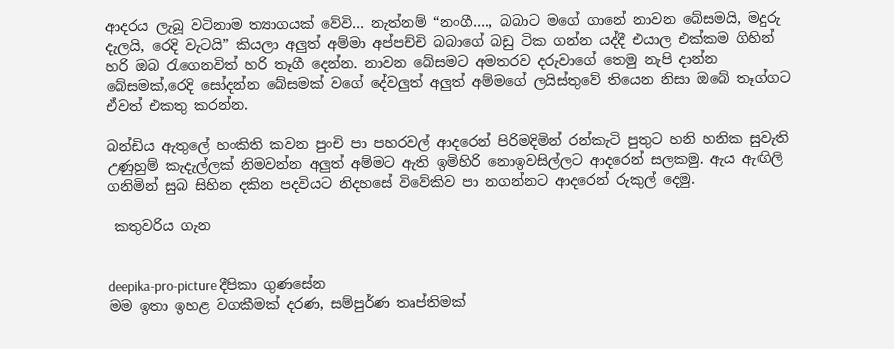ආදරය ලැබූ වටිනාම ත්‍යාගයක් වේවි… නැත්නම් “නංගී…., බබාට මගේ ගානේ නාවන බේසමයි, මදුරු දැලයි, රෙදි වැටයි” කියලා අලුත් අම්මා අප්පච්චි බබාගේ බඩු ටික ගන්න යද්දී එයාල එක්කම ගිහින් හරි ඔබ රැගෙනවිත් හරි තෑගී දෙන්න. නාවන බේසමට අමතරව දරුවාගේ තෙමු නැපි දාන්න බේසමක්,රෙදි සෝදන්න බේසමක් වගේ දේවලුත් අලුත් අම්මගේ ලයිස්තුවේ තියෙන නිසා ඔබේ තෑග්ගට ඒවත් එකතු කරන්න.

බන්ඩිය ඇතුලේ හංකිති කවන පුංචි පා පහරවල් ආදරෙන් පිරිමදිමින් රන්කැටි පුතුට හනි හනික සුවැති උණුහුම් කැදැල්ලක් නිමවන්න අලුත් අම්මට ඇති ඉමිහිරි නොඉවසිල්ලට ආදරෙන් සලකමු. ඇය ඇඟිලි ගනිමින් සුබ සිහින දකින පදවියට නිදහසේ විවේකිව පා නගන්නට ආදරෙන් රුකුල් දෙමු.

 කතුවරිය ගැන


deepika-pro-picture දීපිකා ගුණසේන
මම ඉතා ඉහළ වගකීමක් දරණ, සම්පුර්ණ තෘප්තිමක්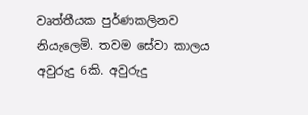වෘත්තීයක පුර්ණකලිනව නියැලෙමි. තවම සේවා කාලය අවුරුදු 6කි. අවුරුදු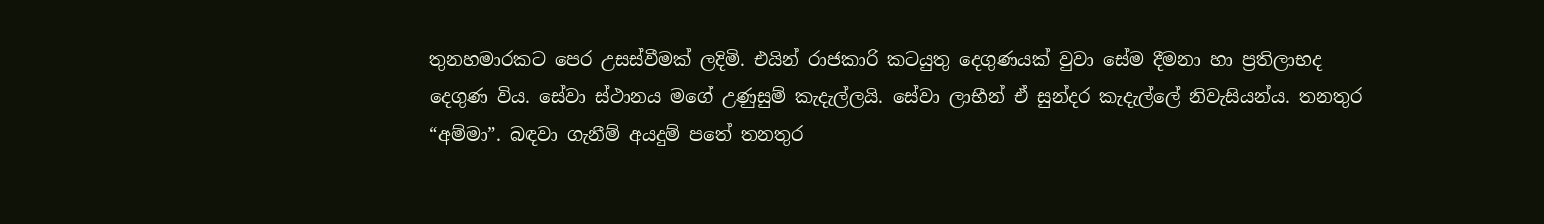තුනහමාරකට පෙර උසස්වීමක් ලදිමි. එයින් රාජකාරි කටයුතු දෙගුණයක් වුවා සේම දීමනා හා ප්‍රතිලාභද දෙගුණ විය. සේවා ස්ථානය මගේ උණුසුම් කැදැල්ලයි. සේවා ලාභීන් ඒ සුන්දර කැදැල්ලේ නිවැසියන්ය. තනතුර “අම්මා”. බඳවා ගැනීම් අයදුම් පතේ තනතුර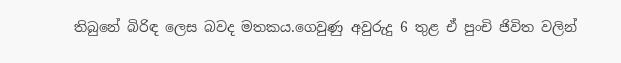තිබුනේ බිරිඳ ලෙස බවද මතකය.ගෙවුණු අවුරුදු 6 තුළ ඒ පුංචි ජිවිත වලින්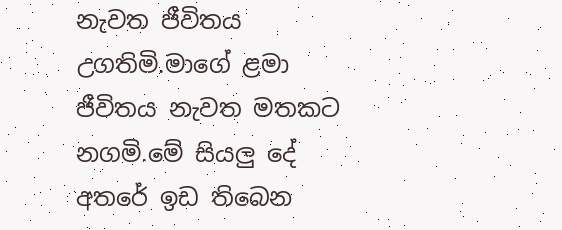නැවත ජීවිතය උගතිමි.මාගේ ළමා ජීවිතය නැවත මතකට නගමි.මේ සියලු දේ අතරේ ඉඩ තිබෙන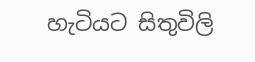හැටියට සිතුවිලි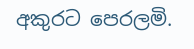අකුරට පෙරලමි.